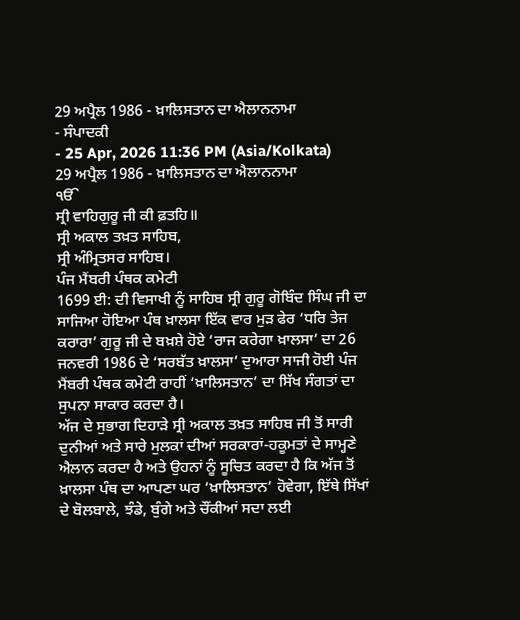29 ਅਪ੍ਰੈਲ 1986 - ਖ਼ਾਲਿਸਤਾਨ ਦਾ ਐਲਾਨਨਾਮਾ
- ਸੰਪਾਦਕੀ
- 25 Apr, 2026 11:36 PM (Asia/Kolkata)
29 ਅਪ੍ਰੈਲ 1986 - ਖ਼ਾਲਿਸਤਾਨ ਦਾ ਐਲਾਨਨਾਮਾ
ੴ
ਸ੍ਰੀ ਵਾਹਿਗੁਰੂ ਜੀ ਕੀ ਫ਼ਤਹਿ॥
ਸ੍ਰੀ ਅਕਾਲ ਤਖ਼ਤ ਸਾਹਿਬ,
ਸ੍ਰੀ ਅੰਮ੍ਰਿਤਸਰ ਸਾਹਿਬ।
ਪੰਜ ਮੈਂਬਰੀ ਪੰਥਕ ਕਮੇਟੀ
1699 ਈ: ਦੀ ਵਿਸਾਖੀ ਨੂੰ ਸਾਹਿਬ ਸ੍ਰੀ ਗੁਰੂ ਗੋਬਿੰਦ ਸਿੰਘ ਜੀ ਦਾ ਸਾਜਿਆ ਹੋਇਆ ਪੰਥ ਖ਼ਾਲਸਾ ਇੱਕ ਵਾਰ ਮੁੜ ਫੇਰ ‘ਧਰਿ ਤੇਜ ਕਰਾਰਾ’ ਗੁਰੂ ਜੀ ਦੇ ਬਖ਼ਸ਼ੇ ਹੋਏ ‘ਰਾਜ ਕਰੇਗਾ ਖ਼ਾਲਸਾ’ ਦਾ 26 ਜਨਵਰੀ 1986 ਦੇ ‘ਸਰਬੱਤ ਖ਼ਾਲਸਾ’ ਦੁਆਰਾ ਸਾਜੀ ਹੋਈ ਪੰਜ ਮੈਂਬਰੀ ਪੰਥਕ ਕਮੇਟੀ ਰਾਹੀਂ ‘ਖ਼ਾਲਿਸਤਾਨ’ ਦਾ ਸਿੱਖ ਸੰਗਤਾਂ ਦਾ ਸੁਪਨਾ ਸਾਕਾਰ ਕਰਦਾ ਹੈ।
ਅੱਜ ਦੇ ਸੁਭਾਗ ਦਿਹਾੜੇ ਸ੍ਰੀ ਅਕਾਲ ਤਖ਼ਤ ਸਾਹਿਬ ਜੀ ਤੋਂ ਸਾਰੀ ਦੁਨੀਆਂ ਅਤੇ ਸਾਰੇ ਮੁਲਕਾਂ ਦੀਆਂ ਸਰਕਾਰਾਂ-ਹਕੂਮਤਾਂ ਦੇ ਸਾਮ੍ਹਣੇ ਐਲਾਨ ਕਰਦਾ ਹੈ ਅਤੇ ਉਹਨਾਂ ਨੂੰ ਸੂਚਿਤ ਕਰਦਾ ਹੈ ਕਿ ਅੱਜ ਤੋਂ ਖ਼ਾਲਸਾ ਪੰਥ ਦਾ ਆਪਣਾ ਘਰ ‘ਖ਼ਾਲਿਸਤਾਨ’ ਹੋਵੇਗਾ, ਇੱਥੇ ਸਿੱਖਾਂ ਦੇ ਬੋਲਬਾਲੇ, ਝੰਡੇ, ਬੁੰਗੇ ਅਤੇ ਚੌਂਕੀਆਂ ਸਦਾ ਲਈ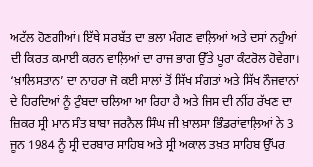ਅਟੱਲ ਹੋਣਗੀਆਂ। ਇੱਥੇ ਸਰਬੱਤ ਦਾ ਭਲਾ ਮੰਗਣ ਵਾਲ਼ਿਆਂ ਅਤੇ ਦਸਾਂ ਨਹੁੰਆਂ ਦੀ ਕਿਰਤ ਕਮਾਈ ਕਰਨ ਵਾਲ਼ਿਆਂ ਦਾ ਰਾਜ ਭਾਗ ਉੱਤੇ ਪੂਰਾ ਕੰਟਰੋਲ ਹੋਵੇਗਾ।
‘ਖ਼ਾਲਿਸਤਾਨ’ ਦਾ ਨਾਹਰਾ ਜੋ ਕਈ ਸਾਲਾਂ ਤੋਂ ਸਿੱਖ ਸੰਗਤਾਂ ਅਤੇ ਸਿੱਖ ਨੌਜਵਾਨਾਂ ਦੇ ਹਿਰਦਿਆਂ ਨੂੰ ਟੁੰਬਦਾ ਚਲਿਆ ਆ ਰਿਹਾ ਹੈ ਅਤੇ ਜਿਸ ਦੀ ਨੀਂਹ ਰੱਖਣ ਦਾ ਜ਼ਿਕਰ ਸ੍ਰੀ ਮਾਨ ਸੰਤ ਬਾਬਾ ਜਰਨੈਲ ਸਿੰਘ ਜੀ ਖ਼ਾਲਸਾ ਭਿੰਡਰਾਂਵਾਲ਼ਿਆਂ ਨੇ 3 ਜੂਨ 1984 ਨੂੰ ਸ੍ਰੀ ਦਰਬਾਰ ਸਾਹਿਬ ਅਤੇ ਸ੍ਰੀ ਅਕਾਲ ਤਖ਼ਤ ਸਾਹਿਬ ਉੱਪਰ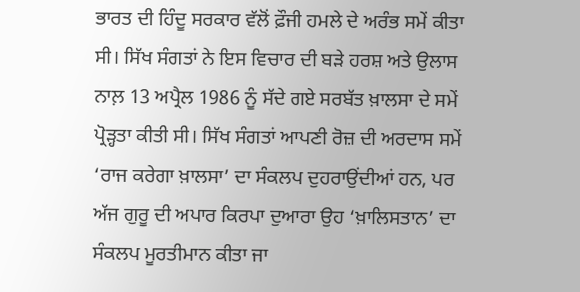ਭਾਰਤ ਦੀ ਹਿੰਦੂ ਸਰਕਾਰ ਵੱਲੋਂ ਫ਼ੌਜੀ ਹਮਲੇ ਦੇ ਅਰੰਭ ਸਮੇਂ ਕੀਤਾ ਸੀ। ਸਿੱਖ ਸੰਗਤਾਂ ਨੇ ਇਸ ਵਿਚਾਰ ਦੀ ਬੜੇ ਹਰਸ਼ ਅਤੇ ਉਲਾਸ ਨਾਲ਼ 13 ਅਪ੍ਰੈਲ 1986 ਨੂੰ ਸੱਦੇ ਗਏ ਸਰਬੱਤ ਖ਼ਾਲਸਾ ਦੇ ਸਮੇਂ ਪ੍ਰੋੜ੍ਹਤਾ ਕੀਤੀ ਸੀ। ਸਿੱਖ ਸੰਗਤਾਂ ਆਪਣੀ ਰੋਜ਼ ਦੀ ਅਰਦਾਸ ਸਮੇਂ ‘ਰਾਜ ਕਰੇਗਾ ਖ਼ਾਲਸਾ’ ਦਾ ਸੰਕਲਪ ਦੁਹਰਾਉਂਦੀਆਂ ਹਨ, ਪਰ ਅੱਜ ਗੁਰੂ ਦੀ ਅਪਾਰ ਕਿਰਪਾ ਦੁਆਰਾ ਉਹ ‘ਖ਼ਾਲਿਸਤਾਨ’ ਦਾ ਸੰਕਲਪ ਮੂਰਤੀਮਾਨ ਕੀਤਾ ਜਾ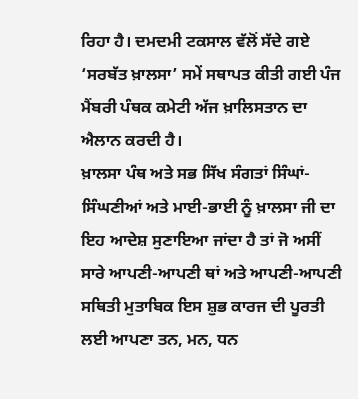ਰਿਹਾ ਹੈ। ਦਮਦਮੀ ਟਕਸਾਲ ਵੱਲੋਂ ਸੱਦੇ ਗਏ ‘ਸਰਬੱਤ ਖ਼ਾਲਸਾ’ ਸਮੇਂ ਸਥਾਪਤ ਕੀਤੀ ਗਈ ਪੰਜ ਮੈਂਬਰੀ ਪੰਥਕ ਕਮੇਟੀ ਅੱਜ ਖ਼ਾਲਿਸਤਾਨ ਦਾ ਐਲਾਨ ਕਰਦੀ ਹੈ।
ਖ਼ਾਲਸਾ ਪੰਥ ਅਤੇ ਸਭ ਸਿੱਖ ਸੰਗਤਾਂ ਸਿੰਘਾਂ-ਸਿੰਘਣੀਆਂ ਅਤੇ ਮਾਈ-ਭਾਈ ਨੂੰ ਖ਼ਾਲਸਾ ਜੀ ਦਾ ਇਹ ਆਦੇਸ਼ ਸੁਣਾਇਆ ਜਾਂਦਾ ਹੈ ਤਾਂ ਜੋ ਅਸੀਂ ਸਾਰੇ ਆਪਣੀ-ਆਪਣੀ ਥਾਂ ਅਤੇ ਆਪਣੀ-ਆਪਣੀ ਸਥਿਤੀ ਮੁਤਾਬਿਕ ਇਸ ਸ਼ੁਭ ਕਾਰਜ ਦੀ ਪੂਰਤੀ ਲਈ ਆਪਣਾ ਤਨ, ਮਨ, ਧਨ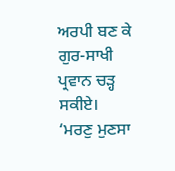ਅਰਪੀ ਬਣ ਕੇ ਗੁਰ-ਸਾਖੀ ਪ੍ਰਵਾਨ ਚੜ੍ਹ ਸਕੀਏ।
‘ਮਰਣੁ ਮੁਣਸਾ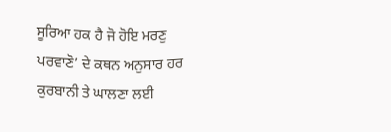ਸੂਰਿਆ ਹਕ ਹੈ ਜੋ ਹੋਇ ਮਰਣੁ ਪਰਵਾਣੋ’ ਦੇ ਕਥਨ ਅਨੁਸਾਰ ਹਰ ਕੁਰਬਾਨੀ ਤੇ ਘਾਲਣਾ ਲਈ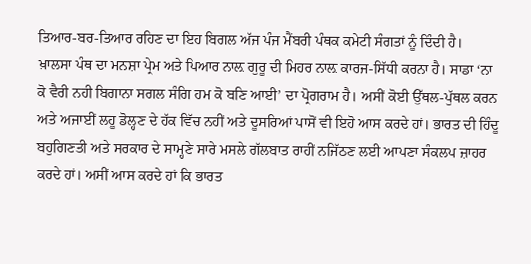ਤਿਆਰ-ਬਰ-ਤਿਆਰ ਰਹਿਣ ਦਾ ਇਹ ਬਿਗਲ ਅੱਜ ਪੰਜ ਮੈਂਬਰੀ ਪੰਥਕ ਕਮੇਟੀ ਸੰਗਤਾਂ ਨੂੰ ਦਿੰਦੀ ਹੈ।
ਖ਼ਾਲਸਾ ਪੰਥ ਦਾ ਮਨਸ਼ਾ ਪ੍ਰੇਮ ਅਤੇ ਪਿਆਰ ਨਾਲ਼ ਗੁਰੂ ਦੀ ਮਿਹਰ ਨਾਲ਼ ਕਾਰਜ-ਸਿੱਧੀ ਕਰਨਾ ਹੈ। ਸਾਡਾ ‘ਨਾ ਕੋ ਵੈਰੀ ਨਹੀ ਬਿਗਾਨਾ ਸਗਲ ਸੰਗਿ ਹਮ ਕੋ ਬਣਿ ਆਈ’ ਦਾ ਪ੍ਰੋਗਰਾਮ ਹੈ। ਅਸੀਂ ਕੋਈ ਉੱਥਲ-ਪੁੱਥਲ ਕਰਨ ਅਤੇ ਅਜਾਈਂ ਲਹੂ ਡੋਲ੍ਹਣ ਦੇ ਹੱਕ ਵਿੱਚ ਨਹੀਂ ਅਤੇ ਦੂਸਰਿਆਂ ਪਾਸੋਂ ਵੀ ਇਹੋ ਆਸ ਕਰਦੇ ਹਾਂ। ਭਾਰਤ ਦੀ ਹਿੰਦੂ ਬਹੁਗਿਣਤੀ ਅਤੇ ਸਰਕਾਰ ਦੇ ਸਾਮ੍ਹਣੇ ਸਾਰੇ ਮਸਲੇ ਗੱਲਬਾਤ ਰਾਹੀਂ ਨਜਿੱਠਣ ਲਈ ਆਪਣਾ ਸੰਕਲਪ ਜ਼ਾਹਰ ਕਰਦੇ ਹਾਂ। ਅਸੀਂ ਆਸ ਕਰਦੇ ਹਾਂ ਕਿ ਭਾਰਤ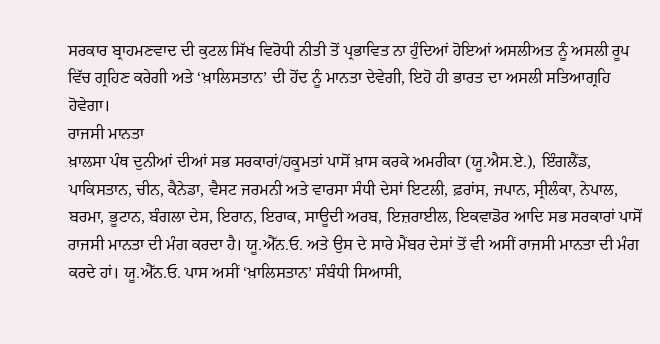ਸਰਕਾਰ ਬ੍ਰਾਹਮਣਵਾਦ ਦੀ ਕੁਟਲ ਸਿੱਖ ਵਿਰੋਧੀ ਨੀਤੀ ਤੋਂ ਪ੍ਰਭਾਵਿਤ ਨਾ ਹੁੰਦਿਆਂ ਹੋਇਆਂ ਅਸਲੀਅਤ ਨੂੰ ਅਸਲੀ ਰੂਪ ਵਿੱਚ ਗ੍ਰਹਿਣ ਕਰੇਗੀ ਅਤੇ ‘ਖ਼ਾਲਿਸਤਾਨ’ ਦੀ ਹੋਂਦ ਨੂੰ ਮਾਨਤਾ ਦੇਵੇਗੀ, ਇਹੋ ਹੀ ਭਾਰਤ ਦਾ ਅਸਲੀ ਸਤਿਆਗ੍ਰਹਿ ਹੋਵੇਗਾ।
ਰਾਜਸੀ ਮਾਨਤਾ
ਖ਼ਾਲਸਾ ਪੰਥ ਦੁਨੀਆਂ ਦੀਆਂ ਸਭ ਸਰਕਾਰਾਂ/ਹਕੂਮਤਾਂ ਪਾਸੋਂ ਖ਼ਾਸ ਕਰਕੇ ਅਮਰੀਕਾ (ਯੂ.ਐਸ.ਏ.), ਇੰਗਲੈਂਡ, ਪਾਕਿਸਤਾਨ, ਚੀਨ, ਕੈਨੇਡਾ, ਵੈਸਟ ਜਰਮਨੀ ਅਤੇ ਵਾਰਸਾ ਸੰਧੀ ਦੇਸਾਂ ਇਟਲੀ, ਫ਼ਰਾਂਸ, ਜਪਾਨ, ਸ੍ਰੀਲੰਕਾ, ਨੇਪਾਲ, ਬਰਮਾ, ਭੂਟਾਨ, ਬੰਗਲਾ ਦੇਸ, ਇਰਾਨ, ਇਰਾਕ, ਸਾਊਦੀ ਅਰਬ, ਇਜ਼ਰਾਈਲ, ਇਕਵਾਡੋਰ ਆਦਿ ਸਭ ਸਰਕਾਰਾਂ ਪਾਸੋਂ ਰਾਜਸੀ ਮਾਨਤਾ ਦੀ ਮੰਗ ਕਰਦਾ ਹੈ। ਯੂ.ਐੱਨ.ਓ. ਅਤੇ ਉਸ ਦੇ ਸਾਰੇ ਮੈਂਬਰ ਦੇਸਾਂ ਤੋਂ ਵੀ ਅਸੀਂ ਰਾਜਸੀ ਮਾਨਤਾ ਦੀ ਮੰਗ ਕਰਦੇ ਹਾਂ। ਯੂ.ਐੱਨ.ਓ. ਪਾਸ ਅਸੀਂ ‘ਖ਼ਾਲਿਸਤਾਨ’ ਸੰਬੰਧੀ ਸਿਆਸੀ,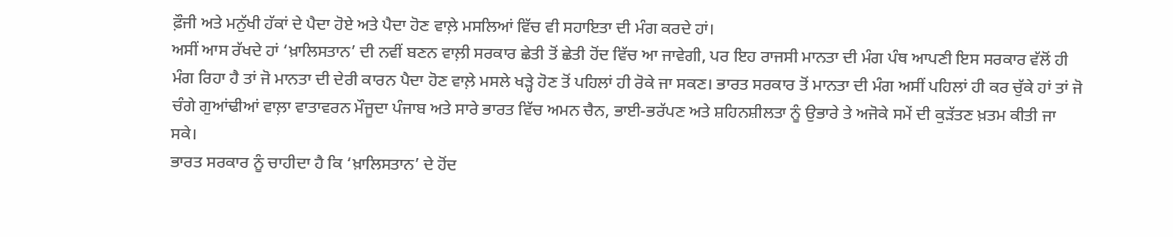ਫ਼ੌਜੀ ਅਤੇ ਮਨੁੱਖੀ ਹੱਕਾਂ ਦੇ ਪੈਦਾ ਹੋਏ ਅਤੇ ਪੈਦਾ ਹੋਣ ਵਾਲ਼ੇ ਮਸਲਿਆਂ ਵਿੱਚ ਵੀ ਸਹਾਇਤਾ ਦੀ ਮੰਗ ਕਰਦੇ ਹਾਂ।
ਅਸੀਂ ਆਸ ਰੱਖਦੇ ਹਾਂ ‘ਖ਼ਾਲਿਸਤਾਨ’ ਦੀ ਨਵੀਂ ਬਣਨ ਵਾਲ਼ੀ ਸਰਕਾਰ ਛੇਤੀ ਤੋਂ ਛੇਤੀ ਹੋਂਦ ਵਿੱਚ ਆ ਜਾਵੇਗੀ, ਪਰ ਇਹ ਰਾਜਸੀ ਮਾਨਤਾ ਦੀ ਮੰਗ ਪੰਥ ਆਪਣੀ ਇਸ ਸਰਕਾਰ ਵੱਲੋਂ ਹੀ ਮੰਗ ਰਿਹਾ ਹੈ ਤਾਂ ਜੋ ਮਾਨਤਾ ਦੀ ਦੇਰੀ ਕਾਰਨ ਪੈਦਾ ਹੋਣ ਵਾਲ਼ੇ ਮਸਲੇ ਖੜ੍ਹੇ ਹੋਣ ਤੋਂ ਪਹਿਲਾਂ ਹੀ ਰੋਕੇ ਜਾ ਸਕਣ। ਭਾਰਤ ਸਰਕਾਰ ਤੋਂ ਮਾਨਤਾ ਦੀ ਮੰਗ ਅਸੀਂ ਪਹਿਲਾਂ ਹੀ ਕਰ ਚੁੱਕੇ ਹਾਂ ਤਾਂ ਜੋ ਚੰਗੇ ਗੁਆਂਢੀਆਂ ਵਾਲ਼ਾ ਵਾਤਾਵਰਨ ਮੌਜੂਦਾ ਪੰਜਾਬ ਅਤੇ ਸਾਰੇ ਭਾਰਤ ਵਿੱਚ ਅਮਨ ਚੈਨ, ਭਾਈ-ਭਰੱਪਣ ਅਤੇ ਸ਼ਹਿਨਸ਼ੀਲਤਾ ਨੂੰ ਉਭਾਰੇ ਤੇ ਅਜੋਕੇ ਸਮੇਂ ਦੀ ਕੁੜੱਤਣ ਖ਼ਤਮ ਕੀਤੀ ਜਾ ਸਕੇ।
ਭਾਰਤ ਸਰਕਾਰ ਨੂੰ ਚਾਹੀਦਾ ਹੈ ਕਿ ‘ਖ਼ਾਲਿਸਤਾਨ’ ਦੇ ਹੋਂਦ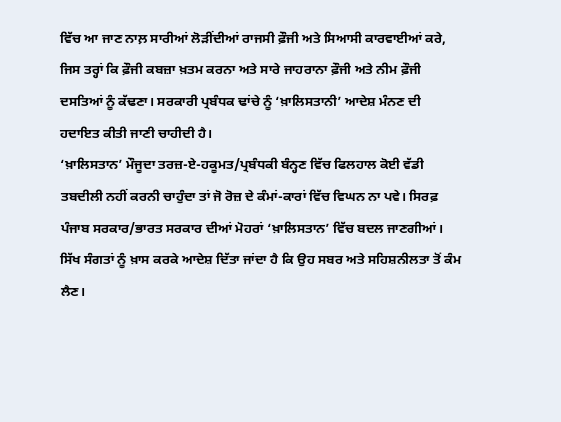ਵਿੱਚ ਆ ਜਾਣ ਨਾਲ਼ ਸਾਰੀਆਂ ਲੋੜੀਂਦੀਆਂ ਰਾਜਸੀ ਫ਼ੌਜੀ ਅਤੇ ਸਿਆਸੀ ਕਾਰਵਾਈਆਂ ਕਰੇ, ਜਿਸ ਤਰ੍ਹਾਂ ਕਿ ਫ਼ੌਜੀ ਕਬਜ਼ਾ ਖ਼ਤਮ ਕਰਨਾ ਅਤੇ ਸਾਰੇ ਜਾਹਰਾਨਾ ਫ਼ੌਜੀ ਅਤੇ ਨੀਮ ਫ਼ੌਜੀ ਦਸਤਿਆਂ ਨੂੰ ਕੱਢਣਾ। ਸਰਕਾਰੀ ਪ੍ਰਬੰਧਕ ਢਾਂਚੇ ਨੂੰ ‘ਖ਼ਾਲਿਸਤਾਨੀ’ ਆਦੇਸ਼ ਮੰਨਣ ਦੀ ਹਦਾਇਤ ਕੀਤੀ ਜਾਣੀ ਚਾਹੀਦੀ ਹੈ।
‘ਖ਼ਾਲਿਸਤਾਨ’ ਮੌਜੂਦਾ ਤਰਜ਼-ਏ-ਹਕੂਮਤ/ਪ੍ਰਬੰਧਕੀ ਬੰਨ੍ਹਣ ਵਿੱਚ ਫਿਲਹਾਲ ਕੋਈ ਵੱਡੀ ਤਬਦੀਲੀ ਨਹੀਂ ਕਰਨੀ ਚਾਹੁੰਦਾ ਤਾਂ ਜੋ ਰੋਜ਼ ਦੇ ਕੰਮਾਂ-ਕਾਰਾਂ ਵਿੱਚ ਵਿਘਨ ਨਾ ਪਵੇ। ਸਿਰਫ਼ ਪੰਜਾਬ ਸਰਕਾਰ/ਭਾਰਤ ਸਰਕਾਰ ਦੀਆਂ ਮੋਹਰਾਂ ‘ਖ਼ਾਲਿਸਤਾਨ’ ਵਿੱਚ ਬਦਲ ਜਾਣਗੀਆਂ।
ਸਿੱਖ ਸੰਗਤਾਂ ਨੂੰ ਖ਼ਾਸ ਕਰਕੇ ਆਦੇਸ਼ ਦਿੱਤਾ ਜਾਂਦਾ ਹੈ ਕਿ ਉਹ ਸਬਰ ਅਤੇ ਸਹਿਸ਼ਨੀਲਤਾ ਤੋਂ ਕੰਮ ਲੈਣ।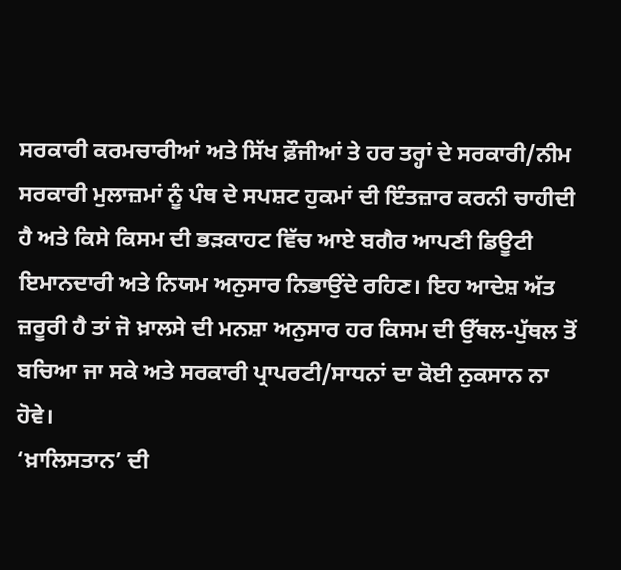ਸਰਕਾਰੀ ਕਰਮਚਾਰੀਆਂ ਅਤੇ ਸਿੱਖ ਫ਼ੌਜੀਆਂ ਤੇ ਹਰ ਤਰ੍ਹਾਂ ਦੇ ਸਰਕਾਰੀ/ਨੀਮ ਸਰਕਾਰੀ ਮੁਲਾਜ਼ਮਾਂ ਨੂੰ ਪੰਥ ਦੇ ਸਪਸ਼ਟ ਹੁਕਮਾਂ ਦੀ ਇੰਤਜ਼ਾਰ ਕਰਨੀ ਚਾਹੀਦੀ ਹੈ ਅਤੇ ਕਿਸੇ ਕਿਸਮ ਦੀ ਭੜਕਾਹਟ ਵਿੱਚ ਆਏ ਬਗੈਰ ਆਪਣੀ ਡਿਊਟੀ ਇਮਾਨਦਾਰੀ ਅਤੇ ਨਿਯਮ ਅਨੁਸਾਰ ਨਿਭਾਉਂਦੇ ਰਹਿਣ। ਇਹ ਆਦੇਸ਼ ਅੱਤ ਜ਼ਰੂਰੀ ਹੈ ਤਾਂ ਜੋ ਖ਼ਾਲਸੇ ਦੀ ਮਨਸ਼ਾ ਅਨੁਸਾਰ ਹਰ ਕਿਸਮ ਦੀ ਉੱਥਲ-ਪੁੱਥਲ ਤੋਂ ਬਚਿਆ ਜਾ ਸਕੇ ਅਤੇ ਸਰਕਾਰੀ ਪ੍ਰਾਪਰਟੀ/ਸਾਧਨਾਂ ਦਾ ਕੋਈ ਨੁਕਸਾਨ ਨਾ ਹੋਵੇ।
‘ਖ਼ਾਲਿਸਤਾਨ’ ਦੀ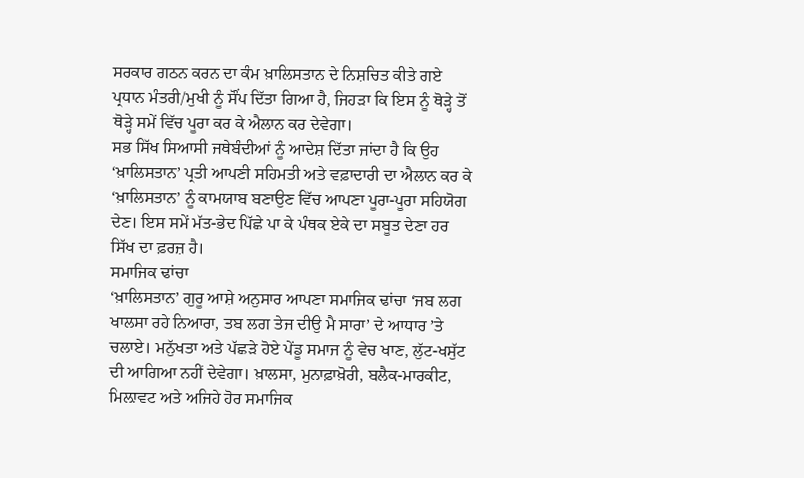ਸਰਕਾਰ ਗਠਨ ਕਰਨ ਦਾ ਕੰਮ ਖ਼ਾਲਿਸਤਾਨ ਦੇ ਨਿਸ਼ਚਿਤ ਕੀਤੇ ਗਏ ਪ੍ਰਧਾਨ ਮੰਤਰੀ/ਮੁਖੀ ਨੂੰ ਸੌਂਪ ਦਿੱਤਾ ਗਿਆ ਹੈ, ਜਿਹੜਾ ਕਿ ਇਸ ਨੂੰ ਥੋੜ੍ਹੇ ਤੋਂ ਥੋੜ੍ਹੇ ਸਮੇਂ ਵਿੱਚ ਪੂਰਾ ਕਰ ਕੇ ਐਲਾਨ ਕਰ ਦੇਵੇਗਾ।
ਸਭ ਸਿੱਖ ਸਿਆਸੀ ਜਥੇਬੰਦੀਆਂ ਨੂੰ ਆਦੇਸ਼ ਦਿੱਤਾ ਜਾਂਦਾ ਹੈ ਕਿ ਉਹ ‘ਖ਼ਾਲਿਸਤਾਨ’ ਪ੍ਰਤੀ ਆਪਣੀ ਸਹਿਮਤੀ ਅਤੇ ਵਫ਼ਾਦਾਰੀ ਦਾ ਐਲਾਨ ਕਰ ਕੇ ‘ਖ਼ਾਲਿਸਤਾਨ’ ਨੂੰ ਕਾਮਯਾਬ ਬਣਾਉਣ ਵਿੱਚ ਆਪਣਾ ਪੂਰਾ-ਪੂਰਾ ਸਹਿਯੋਗ ਦੇਣ। ਇਸ ਸਮੇਂ ਮੱਤ-ਭੇਦ ਪਿੱਛੇ ਪਾ ਕੇ ਪੰਥਕ ਏਕੇ ਦਾ ਸਬੂਤ ਦੇਣਾ ਹਰ ਸਿੱਖ ਦਾ ਫ਼ਰਜ਼ ਹੈ।
ਸਮਾਜਿਕ ਢਾਂਚਾ
‘ਖ਼ਾਲਿਸਤਾਨ’ ਗੁਰੂ ਆਸ਼ੇ ਅਨੁਸਾਰ ਆਪਣਾ ਸਮਾਜਿਕ ਢਾਂਚਾ ‘ਜਬ ਲਗ ਖਾਲਸਾ ਰਹੇ ਨਿਆਰਾ, ਤਬ ਲਗ ਤੇਜ ਦੀਉ ਮੈ ਸਾਰਾ’ ਦੇ ਆਧਾਰ ’ਤੇ ਚਲਾਏ। ਮਨੁੱਖਤਾ ਅਤੇ ਪੱਛੜੇ ਹੋਏ ਪੇਂਡੂ ਸਮਾਜ ਨੂੰ ਵੇਚ ਖਾਣ, ਲੁੱਟ-ਖਸੁੱਟ ਦੀ ਆਗਿਆ ਨਹੀਂ ਦੇਵੇਗਾ। ਖ਼ਾਲਸਾ, ਮੁਨਾਫ਼ਾਖ਼ੋਰੀ, ਬਲੈਕ-ਮਾਰਕੀਟ, ਮਿਲ਼ਾਵਟ ਅਤੇ ਅਜਿਹੇ ਹੋਰ ਸਮਾਜਿਕ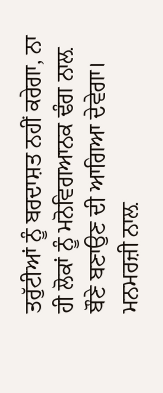ਤਰੁੱਟੀਆਂ ਨੂੰ ਬਰਦਾਸ਼ਤ ਨਹੀਂ ਕਰੇਗਾ, ਨਾ ਹੀ ਲੋਕਾਂ ਨੂੰ ਮਨੋਵਿਗਆਨਕ ਢੰਗ ਨਾਲ਼ ਬੌਣੇ ਬਣਾਉਣ ਦੀ ਆਗਿਆ ਦੇਵੇਗਾ।
ਮਨਮਰਜ਼ੀ ਨਾਲ਼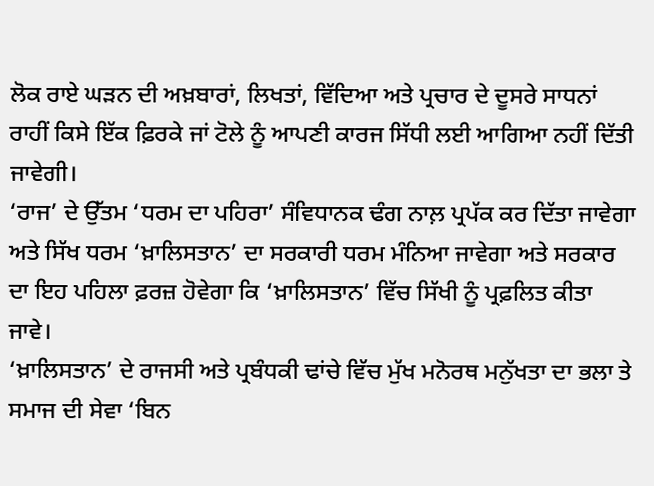ਲੋਕ ਰਾਏ ਘੜਨ ਦੀ ਅਖ਼ਬਾਰਾਂ, ਲਿਖਤਾਂ, ਵਿੱਦਿਆ ਅਤੇ ਪ੍ਰਚਾਰ ਦੇ ਦੂਸਰੇ ਸਾਧਨਾਂ ਰਾਹੀਂ ਕਿਸੇ ਇੱਕ ਫ਼ਿਰਕੇ ਜਾਂ ਟੋਲੇ ਨੂੰ ਆਪਣੀ ਕਾਰਜ ਸਿੱਧੀ ਲਈ ਆਗਿਆ ਨਹੀਂ ਦਿੱਤੀ ਜਾਵੇਗੀ।
‘ਰਾਜ’ ਦੇ ਉੱਤਮ ‘ਧਰਮ ਦਾ ਪਹਿਰਾ’ ਸੰਵਿਧਾਨਕ ਢੰਗ ਨਾਲ਼ ਪ੍ਰਪੱਕ ਕਰ ਦਿੱਤਾ ਜਾਵੇਗਾ ਅਤੇ ਸਿੱਖ ਧਰਮ ‘ਖ਼ਾਲਿਸਤਾਨ’ ਦਾ ਸਰਕਾਰੀ ਧਰਮ ਮੰਨਿਆ ਜਾਵੇਗਾ ਅਤੇ ਸਰਕਾਰ ਦਾ ਇਹ ਪਹਿਲਾ ਫ਼ਰਜ਼ ਹੋਵੇਗਾ ਕਿ ‘ਖ਼ਾਲਿਸਤਾਨ’ ਵਿੱਚ ਸਿੱਖੀ ਨੂੰ ਪ੍ਰਫ਼ਲਿਤ ਕੀਤਾ ਜਾਵੇ।
‘ਖ਼ਾਲਿਸਤਾਨ’ ਦੇ ਰਾਜਸੀ ਅਤੇ ਪ੍ਰਬੰਧਕੀ ਢਾਂਚੇ ਵਿੱਚ ਮੁੱਖ ਮਨੋਰਥ ਮਨੁੱਖਤਾ ਦਾ ਭਲਾ ਤੇ ਸਮਾਜ ਦੀ ਸੇਵਾ ‘ਬਿਨ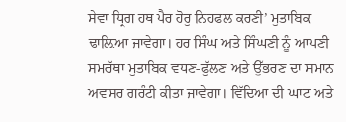ਸੇਵਾ ਧ੍ਰਿਗ ਹਥ ਪੈਰ ਹੋਰੁ ਨਿਹਫਲ ਕਰਣੀ’ ਮੁਤਾਬਿਕ ਢਾਲ਼ਿਆ ਜਾਵੇਗਾ। ਹਰ ਸਿੰਘ ਅਤੇ ਸਿੰਘਣੀ ਨੂੰ ਆਪਣੀ ਸਮਰੱਥਾ ਮੁਤਾਬਿਕ ਵਧਣ-ਫੁੱਲਣ ਅਤੇ ਉੱਭਰਣ ਦਾ ਸਮਾਨ ਅਵਸਰ ਗਰੰਟੀ ਕੀਤਾ ਜਾਵੇਗਾ। ਵਿੱਦਿਆ ਦੀ ਘਾਟ ਅਤੇ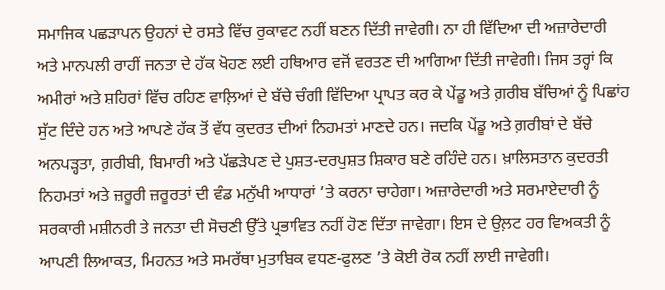ਸਮਾਜਿਕ ਪਛੜਾਪਨ ਉਹਨਾਂ ਦੇ ਰਸਤੇ ਵਿੱਚ ਰੁਕਾਵਟ ਨਹੀਂ ਬਣਨ ਦਿੱਤੀ ਜਾਵੇਗੀ। ਨਾ ਹੀ ਵਿੱਦਿਆ ਦੀ ਅਜ਼ਾਰੇਦਾਰੀ ਅਤੇ ਮਾਨਪਲੀ ਰਾਹੀਂ ਜਨਤਾ ਦੇ ਹੱਕ ਖੋਹਣ ਲਈ ਹਥਿਆਰ ਵਜੋਂ ਵਰਤਣ ਦੀ ਆਗਿਆ ਦਿੱਤੀ ਜਾਵੇਗੀ। ਜਿਸ ਤਰ੍ਹਾਂ ਕਿ ਅਮੀਰਾਂ ਅਤੇ ਸ਼ਹਿਰਾਂ ਵਿੱਚ ਰਹਿਣ ਵਾਲ਼ਿਆਂ ਦੇ ਬੱਚੇ ਚੰਗੀ ਵਿੱਦਿਆ ਪ੍ਰਾਪਤ ਕਰ ਕੇ ਪੇਂਡੂ ਅਤੇ ਗ਼ਰੀਬ ਬੱਚਿਆਂ ਨੂੰ ਪਿਛਾਂਹ ਸੁੱਟ ਦਿੰਦੇ ਹਨ ਅਤੇ ਆਪਣੇ ਹੱਕ ਤੋਂ ਵੱਧ ਕੁਦਰਤ ਦੀਆਂ ਨਿਹਮਤਾਂ ਮਾਣਦੇ ਹਨ। ਜਦਕਿ ਪੇਂਡੂ ਅਤੇ ਗ਼ਰੀਬਾਂ ਦੇ ਬੱਚੇ ਅਨਪੜ੍ਹਤਾ, ਗ਼ਰੀਬੀ, ਬਿਮਾਰੀ ਅਤੇ ਪੱਛੜੇਪਣ ਦੇ ਪੁਸ਼ਤ-ਦਰਪੁਸ਼ਤ ਸ਼ਿਕਾਰ ਬਣੇ ਰਹਿੰਦੇ ਹਨ। ਖ਼ਾਲਿਸਤਾਨ ਕੁਦਰਤੀ ਨਿਹਮਤਾਂ ਅਤੇ ਜ਼ਰੂਰੀ ਜ਼ਰੂਰਤਾਂ ਦੀ ਵੰਡ ਮਨੁੱਖੀ ਆਧਾਰਾਂ ’ਤੇ ਕਰਨਾ ਚਾਹੇਗਾ। ਅਜ਼ਾਰੇਦਾਰੀ ਅਤੇ ਸਰਮਾਏਦਾਰੀ ਨੂੰ ਸਰਕਾਰੀ ਮਸ਼ੀਨਰੀ ਤੇ ਜਨਤਾ ਦੀ ਸੋਚਣੀ ਉੱਤੇ ਪ੍ਰਭਾਵਿਤ ਨਹੀਂ ਹੋਣ ਦਿੱਤਾ ਜਾਵੇਗਾ। ਇਸ ਦੇ ਉਲ਼ਟ ਹਰ ਵਿਅਕਤੀ ਨੂੰ ਆਪਣੀ ਲਿਆਕਤ, ਮਿਹਨਤ ਅਤੇ ਸਮਰੱਥਾ ਮੁਤਾਬਿਕ ਵਧਣ-ਫੁਲਣ ’ਤੇ ਕੋਈ ਰੋਕ ਨਹੀਂ ਲਾਈ ਜਾਵੇਗੀ।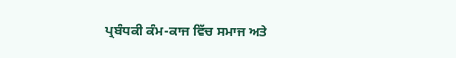ਪ੍ਰਬੰਧਕੀ ਕੰਮ-ਕਾਜ ਵਿੱਚ ਸਮਾਜ ਅਤੇ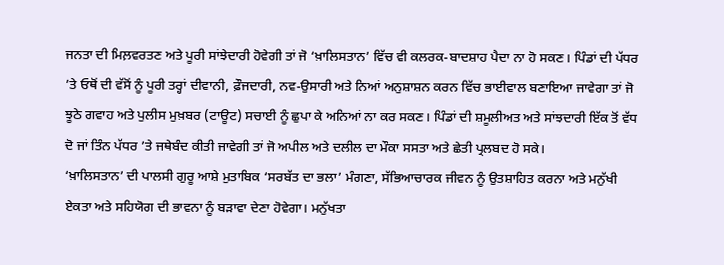ਜਨਤਾ ਦੀ ਮਿਲ਼ਵਰਤਣ ਅਤੇ ਪੂਰੀ ਸਾਂਝੇਦਾਰੀ ਹੋਵੇਗੀ ਤਾਂ ਜੋ ‘ਖ਼ਾਲਿਸਤਾਨ’ ਵਿੱਚ ਵੀ ਕਲਰਕ-ਬਾਦਸ਼ਾਹ ਪੈਦਾ ਨਾ ਹੋ ਸਕਣ। ਪਿੰਡਾਂ ਦੀ ਪੱਧਰ ’ਤੇ ਓਥੋਂ ਦੀ ਵੱਸੋਂ ਨੂੰ ਪੂਰੀ ਤਰ੍ਹਾਂ ਦੀਵਾਨੀ, ਫ਼ੌਜਦਾਰੀ, ਨਵ-ਉਸਾਰੀ ਅਤੇ ਨਿਆਂ ਅਨੁਸ਼ਾਸ਼ਨ ਕਰਨ ਵਿੱਚ ਭਾਈਵਾਲ ਬਣਾਇਆ ਜਾਵੇਗਾ ਤਾਂ ਜੋ ਝੂਠੇ ਗਵਾਹ ਅਤੇ ਪੁਲੀਸ ਮੁਖ਼ਬਰ (ਟਾਊਟ) ਸਚਾਈ ਨੂੰ ਛੁਪਾ ਕੇ ਅਨਿਆਂ ਨਾ ਕਰ ਸਕਣ। ਪਿੰਡਾਂ ਦੀ ਸ਼ਮੂਲੀਅਤ ਅਤੇ ਸਾਂਝਦਾਰੀ ਇੱਕ ਤੋਂ ਵੱਧ ਦੋ ਜਾਂ ਤਿੰਨ ਪੱਧਰ ’ਤੇ ਜਥੇਬੰਦ ਕੀਤੀ ਜਾਵੇਗੀ ਤਾਂ ਜੋ ਅਪੀਲ ਅਤੇ ਦਲੀਲ ਦਾ ਮੌਕਾ ਸਸਤਾ ਅਤੇ ਛੇਤੀ ਪ੍ਰਲਬਦ ਹੋ ਸਕੇ।
‘ਖ਼ਾਲਿਸਤਾਨ’ ਦੀ ਪਾਲਸੀ ਗੁਰੂ ਆਸ਼ੇ ਮੁਤਾਬਿਕ ‘ਸਰਬੱਤ ਦਾ ਭਲਾ’ ਮੰਗਣਾ, ਸੱਭਿਆਚਾਰਕ ਜੀਵਨ ਨੂੰ ਉਤਸ਼ਾਹਿਤ ਕਰਨਾ ਅਤੇ ਮਨੁੱਖੀ ਏਕਤਾ ਅਤੇ ਸਹਿਯੋਗ ਦੀ ਭਾਵਨਾ ਨੂੰ ਬੜਾਵਾ ਦੇਣਾ ਹੋਵੇਗਾ। ਮਨੁੱਖਤਾ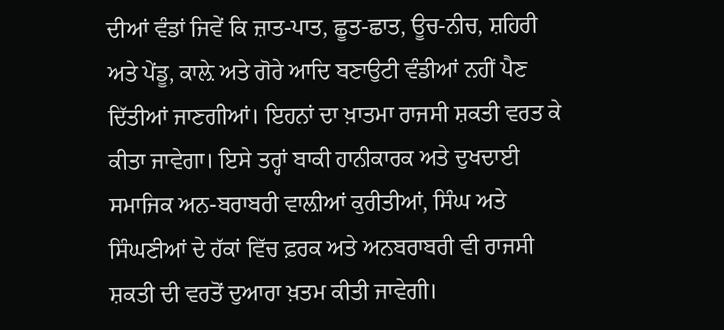ਦੀਆਂ ਵੰਡਾਂ ਜਿਵੇਂ ਕਿ ਜ਼ਾਤ-ਪਾਤ, ਛੂਤ-ਛਾਤ, ਊਚ-ਨੀਚ, ਸ਼ਹਿਰੀ ਅਤੇ ਪੇਂਡੂ, ਕਾਲ਼ੇ ਅਤੇ ਗੋਰੇ ਆਦਿ ਬਣਾਉਟੀ ਵੰਡੀਆਂ ਨਹੀਂ ਪੈਣ ਦਿੱਤੀਆਂ ਜਾਣਗੀਆਂ। ਇਹਨਾਂ ਦਾ ਖ਼ਾਤਮਾ ਰਾਜਸੀ ਸ਼ਕਤੀ ਵਰਤ ਕੇ ਕੀਤਾ ਜਾਵੇਗਾ। ਇਸੇ ਤਰ੍ਹਾਂ ਬਾਕੀ ਹਾਨੀਕਾਰਕ ਅਤੇ ਦੁਖਦਾਈ ਸਮਾਜਿਕ ਅਨ-ਬਰਾਬਰੀ ਵਾਲ਼ੀਆਂ ਕੁਰੀਤੀਆਂ, ਸਿੰਘ ਅਤੇ ਸਿੰਘਣੀਆਂ ਦੇ ਹੱਕਾਂ ਵਿੱਚ ਫ਼ਰਕ ਅਤੇ ਅਨਬਰਾਬਰੀ ਵੀ ਰਾਜਸੀ ਸ਼ਕਤੀ ਦੀ ਵਰਤੋਂ ਦੁਆਰਾ ਖ਼ਤਮ ਕੀਤੀ ਜਾਵੇਗੀ।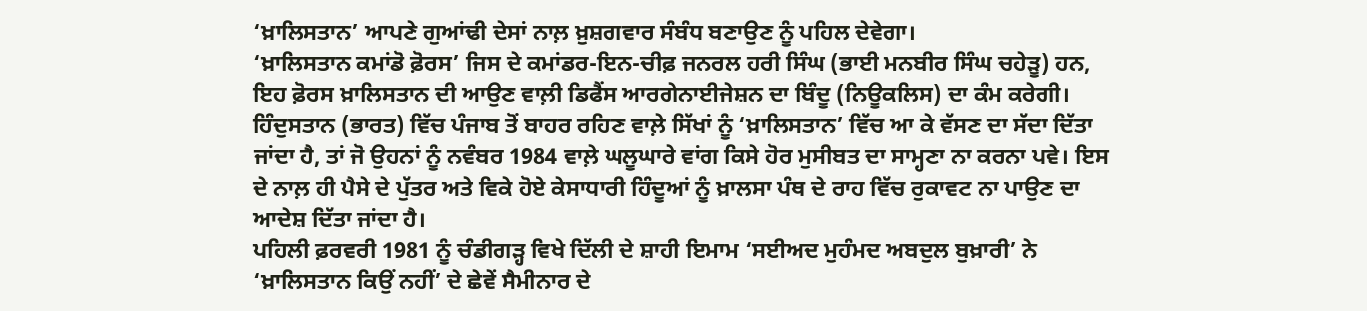‘ਖ਼ਾਲਿਸਤਾਨ’ ਆਪਣੇ ਗੁਆਂਢੀ ਦੇਸਾਂ ਨਾਲ਼ ਖ਼ੁਸ਼ਗਵਾਰ ਸੰਬੰਧ ਬਣਾਉਣ ਨੂੰ ਪਹਿਲ ਦੇਵੇਗਾ।
‘ਖ਼ਾਲਿਸਤਾਨ ਕਮਾਂਡੋ ਫ਼ੋਰਸ’ ਜਿਸ ਦੇ ਕਮਾਂਡਰ-ਇਨ-ਚੀਫ਼ ਜਨਰਲ ਹਰੀ ਸਿੰਘ (ਭਾਈ ਮਨਬੀਰ ਸਿੰਘ ਚਹੇੜੂ) ਹਨ, ਇਹ ਫ਼ੋਰਸ ਖ਼ਾਲਿਸਤਾਨ ਦੀ ਆਉਣ ਵਾਲ਼ੀ ਡਿਫੈਂਸ ਆਰਗੇਨਾਈਜੇਸ਼ਨ ਦਾ ਬਿੰਦੂ (ਨਿਊਕਲਿਸ) ਦਾ ਕੰਮ ਕਰੇਗੀ।
ਹਿੰਦੁਸਤਾਨ (ਭਾਰਤ) ਵਿੱਚ ਪੰਜਾਬ ਤੋਂ ਬਾਹਰ ਰਹਿਣ ਵਾਲ਼ੇ ਸਿੱਖਾਂ ਨੂੰ ‘ਖ਼ਾਲਿਸਤਾਨ’ ਵਿੱਚ ਆ ਕੇ ਵੱਸਣ ਦਾ ਸੱਦਾ ਦਿੱਤਾ ਜਾਂਦਾ ਹੈ, ਤਾਂ ਜੋ ਉਹਨਾਂ ਨੂੰ ਨਵੰਬਰ 1984 ਵਾਲ਼ੇ ਘਲੂਘਾਰੇ ਵਾਂਗ ਕਿਸੇ ਹੋਰ ਮੁਸੀਬਤ ਦਾ ਸਾਮ੍ਹਣਾ ਨਾ ਕਰਨਾ ਪਵੇ। ਇਸ ਦੇ ਨਾਲ਼ ਹੀ ਪੈਸੇ ਦੇ ਪੁੱਤਰ ਅਤੇ ਵਿਕੇ ਹੋਏ ਕੇਸਾਧਾਰੀ ਹਿੰਦੂਆਂ ਨੂੰ ਖ਼ਾਲਸਾ ਪੰਥ ਦੇ ਰਾਹ ਵਿੱਚ ਰੁਕਾਵਟ ਨਾ ਪਾਉਣ ਦਾ ਆਦੇਸ਼ ਦਿੱਤਾ ਜਾਂਦਾ ਹੈ।
ਪਹਿਲੀ ਫ਼ਰਵਰੀ 1981 ਨੂੰ ਚੰਡੀਗੜ੍ਹ ਵਿਖੇ ਦਿੱਲੀ ਦੇ ਸ਼ਾਹੀ ਇਮਾਮ ‘ਸਈਅਦ ਮੁਹੰਮਦ ਅਬਦੁਲ ਬੁਖ਼ਾਰੀ’ ਨੇ ‘ਖ਼ਾਲਿਸਤਾਨ ਕਿਉਂ ਨਹੀਂ’ ਦੇ ਛੇਵੇਂ ਸੈਮੀਨਾਰ ਦੇ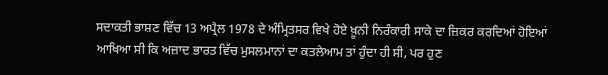ਸਦਾਕਤੀ ਭਾਸ਼ਣ ਵਿੱਚ 13 ਅਪ੍ਰੈਲ 1978 ਦੇ ਅੰਮ੍ਰਿਤਸਰ ਵਿਖੇ ਹੋਏ ਖ਼ੂਨੀ ਨਿਰੰਕਾਰੀ ਸਾਕੇ ਦਾ ਜ਼ਿਕਰ ਕਰਦਿਆਂ ਹੋਇਆਂ ਆਖਿਆ ਸੀ ਕਿ ਅਜ਼ਾਦ ਭਾਰਤ ਵਿੱਚ ਮੁਸਲਮਾਨਾਂ ਦਾ ਕਤਲੇਆਮ ਤਾਂ ਹੁੰਦਾ ਹੀ ਸੀ, ਪਰ ਹੁਣ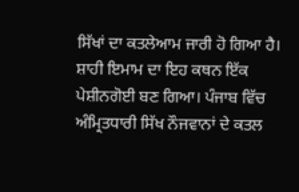ਸਿੱਖਾਂ ਦਾ ਕਤਲੇਆਮ ਜਾਰੀ ਹੋ ਗਿਆ ਹੈ। ਸ਼ਾਹੀ ਇਮਾਮ ਦਾ ਇਹ ਕਥਨ ਇੱਕ ਪੇਸ਼ੀਨਗੋਈ ਬਣ ਗਿਆ। ਪੰਜਾਬ ਵਿੱਚ ਅੰਮ੍ਰਿਤਧਾਰੀ ਸਿੱਖ ਨੌਜਵਾਨਾਂ ਦੇ ਕਤਲ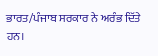ਭਾਰਤ/ਪੰਜਾਬ ਸਰਕਾਰ ਨੇ ਅਰੰਭ ਦਿੱਤੇ ਹਨ।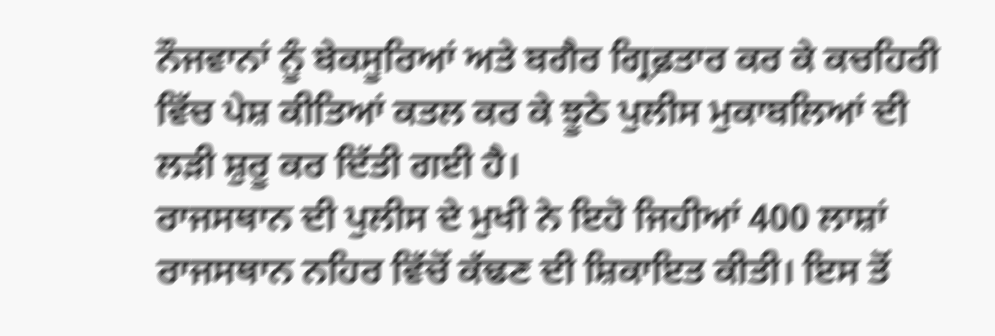ਨੌਜਵਾਨਾਂ ਨੂੰ ਬੇਕਸੂਰਿਆਂ ਅਤੇ ਬਗੈਰ ਗ੍ਰਿਫ਼ਤਾਰ ਕਰ ਕੇ ਕਚਹਿਰੀ ਵਿੱਚ ਪੇਸ਼ ਕੀਤਿਆਂ ਕਤਲ ਕਰ ਕੇ ਝੂਠੇ ਪੁਲੀਸ ਮੁਕਾਬਲਿਆਂ ਦੀ ਲੜੀ ਸ਼ੁਰੂ ਕਰ ਦਿੱਤੀ ਗਈ ਹੈ।
ਰਾਜਸਥਾਨ ਦੀ ਪੁਲੀਸ ਦੇ ਮੁਖੀ ਨੇ ਇਹੋ ਜਿਹੀਆਂ 400 ਲਾਸ਼ਾਂ ਰਾਜਸਥਾਨ ਨਹਿਰ ਵਿੱਚੋਂ ਕੱਢਣ ਦੀ ਸ਼ਿਕਾਇਤ ਕੀਤੀ। ਇਸ ਤੋਂ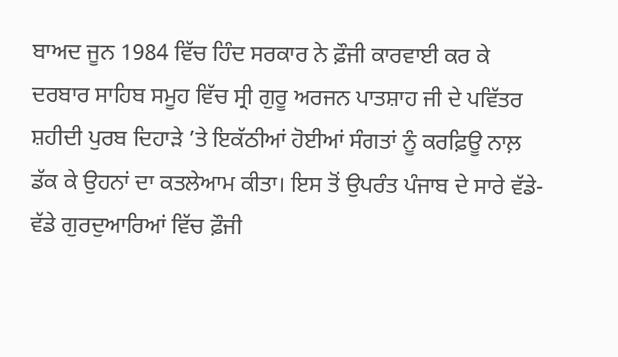ਬਾਅਦ ਜੂਨ 1984 ਵਿੱਚ ਹਿੰਦ ਸਰਕਾਰ ਨੇ ਫ਼ੌਜੀ ਕਾਰਵਾਈ ਕਰ ਕੇ ਦਰਬਾਰ ਸਾਹਿਬ ਸਮੂਹ ਵਿੱਚ ਸ੍ਰੀ ਗੁਰੂ ਅਰਜਨ ਪਾਤਸ਼ਾਹ ਜੀ ਦੇ ਪਵਿੱਤਰ ਸ਼ਹੀਦੀ ਪੁਰਬ ਦਿਹਾੜੇ ’ਤੇ ਇਕੱਠੀਆਂ ਹੋਈਆਂ ਸੰਗਤਾਂ ਨੂੰ ਕਰਫ਼ਿਊ ਨਾਲ਼ ਡੱਕ ਕੇ ਉਹਨਾਂ ਦਾ ਕਤਲੇਆਮ ਕੀਤਾ। ਇਸ ਤੋਂ ਉਪਰੰਤ ਪੰਜਾਬ ਦੇ ਸਾਰੇ ਵੱਡੇ-ਵੱਡੇ ਗੁਰਦੁਆਰਿਆਂ ਵਿੱਚ ਫ਼ੌਜੀ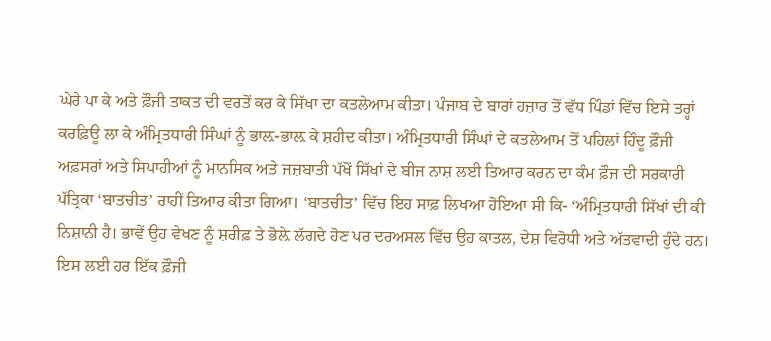ਘੇਰੇ ਪਾ ਕੇ ਅਤੇ ਫ਼ੌਜੀ ਤਾਕਤ ਦੀ ਵਰਤੋਂ ਕਰ ਕੇ ਸਿੱਖਾ ਦਾ ਕਤਲੇਆਮ ਕੀਤਾ। ਪੰਜਾਬ ਦੇ ਬਾਰਾਂ ਹਜ਼ਾਰ ਤੋਂ ਵੱਧ ਪਿੰਡਾਂ ਵਿੱਚ ਇਸੇ ਤਰ੍ਹਾਂ ਕਰਫ਼ਿਊ ਲਾ ਕੇ ਅੰਮ੍ਰਿਤਧਾਰੀ ਸਿੰਘਾਂ ਨੂੰ ਭਾਲ਼-ਭਾਲ਼ ਕੇ ਸ਼ਹੀਦ ਕੀਤਾ। ਅੰਮ੍ਰਿਤਧਾਰੀ ਸਿੰਘਾਂ ਦੇ ਕਤਲੇਆਮ ਤੋਂ ਪਹਿਲਾਂ ਹਿੰਦੂ ਫ਼ੌਜੀ ਅਫ਼ਸਰਾਂ ਅਤੇ ਸਿਪਾਹੀਆਂ ਨੂੰ ਮਾਨਸਿਕ ਅਤੇ ਜਜ਼ਬਾਤੀ ਪੱਖੋਂ ਸਿੱਖਾਂ ਦੇ ਬੀਜ ਨਾਸ਼ ਲਈ ਤਿਆਰ ਕਰਨ ਦਾ ਕੰਮ ਫ਼ੌਜ ਦੀ ਸਰਕਾਰੀ ਪੱਤ੍ਰਿਕਾ ‘ਬਾਤਚੀਤ’ ਰਾਹੀਂ ਤਿਆਰ ਕੀਤਾ ਗਿਆ। ‘ਬਾਤਚੀਤ’ ਵਿੱਚ ਇਹ ਸਾਫ਼ ਲਿਖਆ ਹੋਇਆ ਸੀ ਕਿ- ‘ਅੰਮ੍ਰਿਤਧਾਰੀ ਸਿੱਖਾਂ ਦੀ ਕੀ ਨਿਸ਼ਾਨੀ ਹੈ। ਭਾਵੇਂ ਉਹ ਵੇਖਣ ਨੂੰ ਸ਼ਰੀਫ਼ ਤੇ ਭੋਲ਼ੇ ਲੱਗਦੇ ਹੋਣ ਪਰ ਦਰਅਸਲ ਵਿੱਚ ਉਹ ਕਾਤਲ, ਦੇਸ਼ ਵਿਰੋਧੀ ਅਤੇ ਅੱਤਵਾਦੀ ਹੁੰਦੇ ਹਨ। ਇਸ ਲਈ ਹਰ ਇੱਕ ਫ਼ੌਜੀ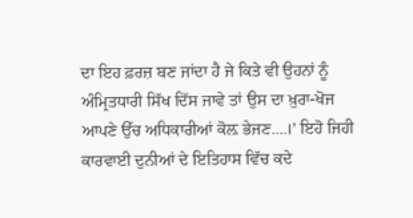ਦਾ ਇਹ ਫ਼ਰਜ਼ ਬਣ ਜਾਂਦਾ ਹੈ ਜੇ ਕਿਤੇ ਵੀ ਉਹਨਾਂ ਨੂੰ ਅੰਮ੍ਰਿਤਧਾਰੀ ਸਿੱਖ ਦਿੱਸ ਜਾਵੇ ਤਾਂ ਉਸ ਦਾ ਖ਼ੁਰਾ-ਖੋਜ ਆਪਣੇ ਉੱਚ ਅਧਿਕਾਰੀਆਂ ਕੋਲ਼ ਭੇਜਣ....।’ ਇਹੋ ਜਿਹੀ ਕਾਰਵਾਈ ਦੁਨੀਆਂ ਦੇ ਇਤਿਹਾਸ ਵਿੱਚ ਕਦੇ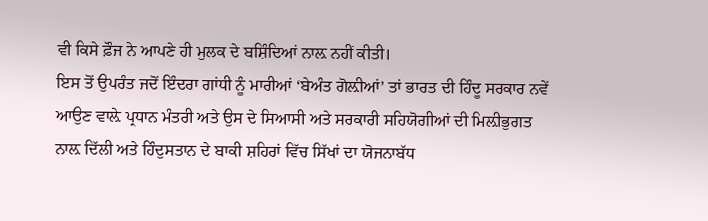ਵੀ ਕਿਸੇ ਫ਼ੌਜ ਨੇ ਆਪਣੇ ਹੀ ਮੁਲਕ ਦੇ ਬਸ਼ਿੰਦਿਆਂ ਨਾਲ਼ ਨਹੀਂ ਕੀਤੀ।
ਇਸ ਤੋਂ ਉਪਰੰਤ ਜਦੋਂ ਇੰਦਰਾ ਗਾਂਧੀ ਨੂੰ ਮਾਰੀਆਂ ‘ਬੇਅੰਤ ਗੋਲ਼ੀਆਂ’ ਤਾਂ ਭਾਰਤ ਦੀ ਹਿੰਦੂ ਸਰਕਾਰ ਨਵੇਂ ਆਉਣ ਵਾਲ਼ੇ ਪ੍ਰਧਾਨ ਮੰਤਰੀ ਅਤੇ ਉਸ ਦੇ ਸਿਆਸੀ ਅਤੇ ਸਰਕਾਰੀ ਸਹਿਯੋਗੀਆਂ ਦੀ ਮਿਲ਼ੀਭੁਗਤ ਨਾਲ਼ ਦਿੱਲੀ ਅਤੇ ਹਿੰਦੁਸਤਾਨ ਦੇ ਬਾਕੀ ਸ਼ਹਿਰਾਂ ਵਿੱਚ ਸਿੱਖਾਂ ਦਾ ਯੋਜਨਾਬੱਧ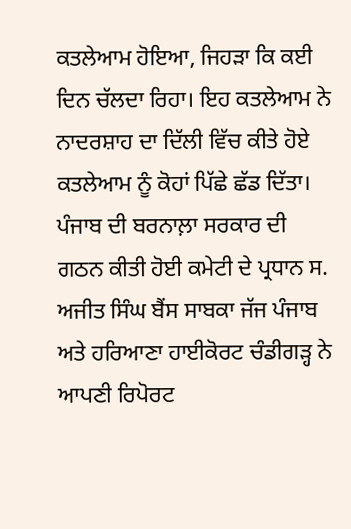ਕਤਲੇਆਮ ਹੋਇਆ, ਜਿਹੜਾ ਕਿ ਕਈ ਦਿਨ ਚੱਲਦਾ ਰਿਹਾ। ਇਹ ਕਤਲੇਆਮ ਨੇ ਨਾਦਰਸ਼ਾਹ ਦਾ ਦਿੱਲੀ ਵਿੱਚ ਕੀਤੇ ਹੋਏ ਕਤਲੇਆਮ ਨੂੰ ਕੋਹਾਂ ਪਿੱਛੇ ਛੱਡ ਦਿੱਤਾ।
ਪੰਜਾਬ ਦੀ ਬਰਨਾਲ਼ਾ ਸਰਕਾਰ ਦੀ ਗਠਨ ਕੀਤੀ ਹੋਈ ਕਮੇਟੀ ਦੇ ਪ੍ਰਧਾਨ ਸ. ਅਜੀਤ ਸਿੰਘ ਬੈਂਸ ਸਾਬਕਾ ਜੱਜ ਪੰਜਾਬ ਅਤੇ ਹਰਿਆਣਾ ਹਾਈਕੋਰਟ ਚੰਡੀਗੜ੍ਹ ਨੇ ਆਪਣੀ ਰਿਪੋਰਟ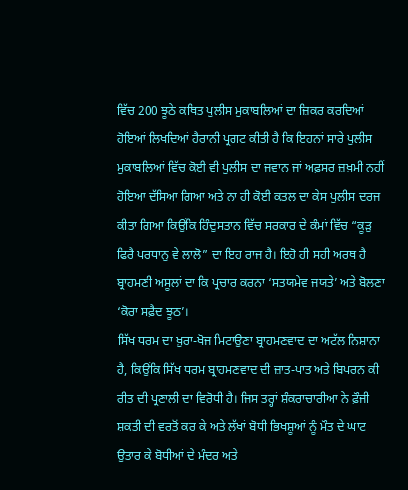ਵਿੱਚ 200 ਝੂਠੇ ਕਥਿਤ ਪੁਲੀਸ ਮੁਕਾਬਲਿਆਂ ਦਾ ਜ਼ਿਕਰ ਕਰਦਿਆਂ ਹੋਇਆਂ ਲਿਖਦਿਆਂ ਹੈਰਾਨੀ ਪ੍ਰਗਟ ਕੀਤੀ ਹੈ ਕਿ ਇਹਨਾਂ ਸਾਰੇ ਪੁਲੀਸ ਮੁਕਾਬਲਿਆਂ ਵਿੱਚ ਕੋਈ ਵੀ ਪੁਲੀਸ ਦਾ ਜਵਾਨ ਜਾਂ ਅਫ਼ਸਰ ਜ਼ਖ਼ਮੀ ਨਹੀਂ ਹੋਇਆ ਦੱਸਿਆ ਗਿਆ ਅਤੇ ਨਾ ਹੀ ਕੋਈ ਕਤਲ ਦਾ ਕੇਸ ਪੁਲੀਸ ਦਰਜ ਕੀਤਾ ਗਿਆ ਕਿਉਂਕਿ ਹਿੰਦੁਸਤਾਨ ਵਿੱਚ ਸਰਕਾਰ ਦੇ ਕੰਮਾਂ ਵਿੱਚ “ਕੂੜੁ ਫਿਰੈ ਪਰਧਾਨੁ ਵੇ ਲਾਲੋ” ਦਾ ਇਹ ਰਾਜ ਹੈ। ਇਹੋ ਹੀ ਸਹੀ ਅਰਥ ਹੈ ਬ੍ਰਾਹਮਣੀ ਅਸੂਲਾਂ ਦਾ ਕਿ ਪ੍ਰਚਾਰ ਕਰਨਾ ‘ਸਤਯਮੇਵ ਜਯਤੇ’ ਅਤੇ ਬੋਲਣਾ ‘ਕੋਰਾ ਸਫ਼ੈਦ ਝੂਠ’।
ਸਿੱਖ ਧਰਮ ਦਾ ਖ਼ੁਰਾ-ਖੋਜ ਮਿਟਾਉਣਾ ਬ੍ਰਾਹਮਣਵਾਦ ਦਾ ਅਟੱਲ ਨਿਸ਼ਾਨਾ ਹੈ, ਕਿਉਂਕਿ ਸਿੱਖ ਧਰਮ ਬ੍ਰਾਹਮਣਵਾਦ ਦੀ ਜ਼ਾਤ-ਪਾਤ ਅਤੇ ਬਿਪਰਨ ਕੀ ਰੀਤ ਦੀ ਪ੍ਰਣਾਲੀ ਦਾ ਵਿਰੋਧੀ ਹੈ। ਜਿਸ ਤਰ੍ਹਾਂ ਸ਼ੰਕਰਾਚਾਰੀਆ ਨੇ ਫ਼ੌਜੀ ਸ਼ਕਤੀ ਦੀ ਵਰਤੋਂ ਕਰ ਕੇ ਅਤੇ ਲੱਖਾਂ ਬੋਧੀ ਭਿਖਸ਼ੂਆਂ ਨੂੰ ਮੌਤ ਦੇ ਘਾਟ ਉਤਾਰ ਕੇ ਬੋਧੀਆਂ ਦੇ ਮੰਦਰ ਅਤੇ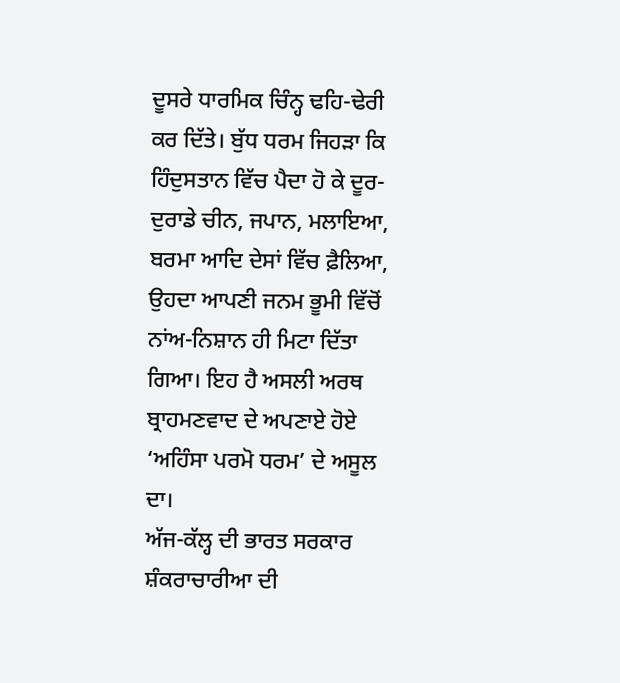ਦੂਸਰੇ ਧਾਰਮਿਕ ਚਿੰਨ੍ਹ ਢਹਿ-ਢੇਰੀ ਕਰ ਦਿੱਤੇ। ਬੁੱਧ ਧਰਮ ਜਿਹੜਾ ਕਿ ਹਿੰਦੁਸਤਾਨ ਵਿੱਚ ਪੈਦਾ ਹੋ ਕੇ ਦੂਰ-ਦੁਰਾਡੇ ਚੀਨ, ਜਪਾਨ, ਮਲਾਇਆ, ਬਰਮਾ ਆਦਿ ਦੇਸਾਂ ਵਿੱਚ ਫ਼ੈਲਿਆ, ਉਹਦਾ ਆਪਣੀ ਜਨਮ ਭੂਮੀ ਵਿੱਚੋਂ ਨਾਂਅ-ਨਿਸ਼ਾਨ ਹੀ ਮਿਟਾ ਦਿੱਤਾ ਗਿਆ। ਇਹ ਹੈ ਅਸਲੀ ਅਰਥ ਬ੍ਰਾਹਮਣਵਾਦ ਦੇ ਅਪਣਾਏ ਹੋਏ ‘ਅਹਿੰਸਾ ਪਰਮੋ ਧਰਮ’ ਦੇ ਅਸੂਲ ਦਾ।
ਅੱਜ-ਕੱਲ੍ਹ ਦੀ ਭਾਰਤ ਸਰਕਾਰ ਸ਼ੰਕਰਾਚਾਰੀਆ ਦੀ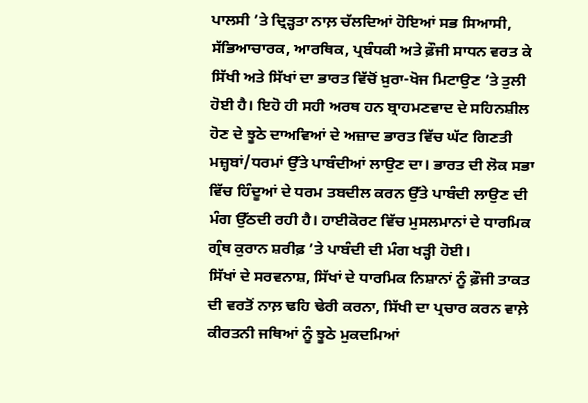ਪਾਲਸੀ ’ਤੇ ਦ੍ਰਿੜ੍ਹਤਾ ਨਾਲ਼ ਚੱਲਦਿਆਂ ਹੋਇਆਂ ਸਭ ਸਿਆਸੀ, ਸੱਭਿਆਚਾਰਕ, ਆਰਥਿਕ, ਪ੍ਰਬੰਧਕੀ ਅਤੇ ਫ਼ੌਜੀ ਸਾਧਨ ਵਰਤ ਕੇ ਸਿੱਖੀ ਅਤੇ ਸਿੱਖਾਂ ਦਾ ਭਾਰਤ ਵਿੱਚੋਂ ਖ਼ੁਰਾ-ਖੋਜ ਮਿਟਾਉਣ ’ਤੇ ਤੁਲੀ ਹੋਈ ਹੈ। ਇਹੋ ਹੀ ਸਹੀ ਅਰਥ ਹਨ ਬ੍ਰਾਹਮਣਵਾਦ ਦੇ ਸਹਿਨਸ਼ੀਲ ਹੋਣ ਦੇ ਝੂਠੇ ਦਾਅਵਿਆਂ ਦੇ ਅਜ਼ਾਦ ਭਾਰਤ ਵਿੱਚ ਘੱਟ ਗਿਣਤੀ ਮਜ਼੍ਹਬਾਂ/ਧਰਮਾਂ ਉੱਤੇ ਪਾਬੰਦੀਆਂ ਲਾਉਣ ਦਾ। ਭਾਰਤ ਦੀ ਲੋਕ ਸਭਾ ਵਿੱਚ ਹਿੰਦੂਆਂ ਦੇ ਧਰਮ ਤਬਦੀਲ ਕਰਨ ਉੱਤੇ ਪਾਬੰਦੀ ਲਾਉਣ ਦੀ ਮੰਗ ਉੱਠਦੀ ਰਹੀ ਹੈ। ਹਾਈਕੋਰਟ ਵਿੱਚ ਮੁਸਲਮਾਨਾਂ ਦੇ ਧਾਰਮਿਕ ਗ੍ਰੰਥ ਕੁਰਾਨ ਸ਼ਰੀਫ਼ ’ਤੇ ਪਾਬੰਦੀ ਦੀ ਮੰਗ ਖੜ੍ਹੀ ਹੋਈ।
ਸਿੱਖਾਂ ਦੇ ਸਰਵਨਾਸ਼, ਸਿੱਖਾਂ ਦੇ ਧਾਰਮਿਕ ਨਿਸ਼ਾਨਾਂ ਨੂੰ ਫ਼ੌਜੀ ਤਾਕਤ ਦੀ ਵਰਤੋਂ ਨਾਲ਼ ਢਹਿ ਢੇਰੀ ਕਰਨਾ, ਸਿੱਖੀ ਦਾ ਪ੍ਰਚਾਰ ਕਰਨ ਵਾਲ਼ੇ ਕੀਰਤਨੀ ਜਥਿਆਂ ਨੂੰ ਝੂਠੇ ਮੁਕਦਮਿਆਂ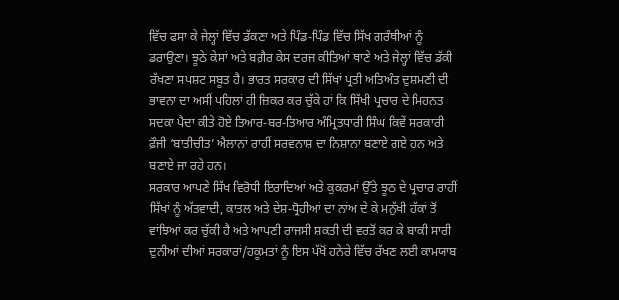ਵਿੱਚ ਫਸਾ ਕੇ ਜੇਲ੍ਹਾਂ ਵਿੱਚ ਡੱਕਣਾ ਅਤੇ ਪਿੰਡ-ਪਿੰਡ ਵਿੱਚ ਸਿੱਖ ਗਰੰਥੀਆਂ ਨੂੰ ਡਰਾਉਣਾ। ਝੂਠੇ ਕੇਸਾਂ ਅਤੇ ਬਗ਼ੈਰ ਕੇਸ ਦਰਜ ਕੀਤਿਆਂ ਥਾਣੇ ਅਤੇ ਜੇਲ੍ਹਾਂ ਵਿੱਚ ਡੱਕੀ ਰੱਖਣਾ ਸਪਸ਼ਟ ਸਬੂਤ ਹੈ। ਭਾਰਤ ਸਰਕਾਰ ਦੀ ਸਿੱਖਾਂ ਪ੍ਰਤੀ ਅਤਿਅੰਤ ਦੁਸ਼ਮਣੀ ਦੀ ਭਾਵਨਾ ਦਾ ਅਸੀਂ ਪਹਿਲਾਂ ਹੀ ਜ਼ਿਕਰ ਕਰ ਚੁੱਕੇ ਹਾਂ ਕਿ ਸਿੱਖੀ ਪ੍ਰਚਾਰ ਦੇ ਮਿਹਨਤ ਸਦਕਾ ਪੈਦਾ ਕੀਤੇ ਹੋਏ ਤਿਆਰ-ਬਰ-ਤਿਆਰ ਅੰਮ੍ਰਿਤਧਾਰੀ ਸਿੰਘ ਕਿਵੇਂ ਸਰਕਾਰੀ ਫ਼ੌਜੀ ‘ਬਾਤੀਚੀਤ’ ਐਲਾਨਾਂ ਰਾਹੀਂ ਸਰਵਨਾਸ਼ ਦਾ ਨਿਸ਼ਾਨਾ ਬਣਾਏ ਗਏ ਹਨ ਅਤੇ ਬਣਾਏ ਜਾ ਰਹੇ ਹਨ।
ਸਰਕਾਰ ਆਪਣੇ ਸਿੱਖ ਵਿਰੋਧੀ ਇਰਾਦਿਆਂ ਅਤੇ ਕੁਕਰਮਾਂ ਉੱਤੇ ਝੂਠ ਦੇ ਪ੍ਰਚਾਰ ਰਾਹੀਂ ਸਿੱਖਾਂ ਨੂੰ ਅੱਤਵਾਦੀ, ਕਾਤਲ ਅਤੇ ਦੇਸ਼-ਧ੍ਰੋਹੀਆਂ ਦਾ ਨਾਂਅ ਦੇ ਕੇ ਮਨੁੱਖੀ ਹੱਕਾਂ ਤੋਂ ਵਾਂਝਿਆਂ ਕਰ ਚੁੱਕੀ ਹੈ ਅਤੇ ਆਪਣੀ ਰਾਜਸੀ ਸ਼ਕਤੀ ਦੀ ਵਰਤੋਂ ਕਰ ਕੇ ਬਾਕੀ ਸਾਰੀ ਦੁਨੀਆਂ ਦੀਆਂ ਸਰਕਾਰਾਂ/ਹਕੂਮਤਾਂ ਨੂੰ ਇਸ ਪੱਖੋਂ ਹਨੇਰੇ ਵਿੱਚ ਰੱਖਣ ਲਈ ਕਾਮਯਾਬ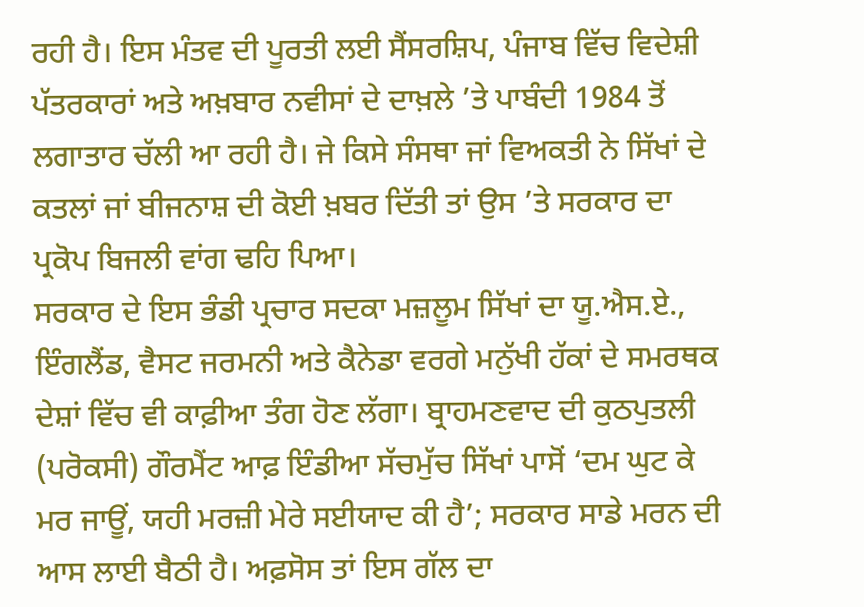ਰਹੀ ਹੈ। ਇਸ ਮੰਤਵ ਦੀ ਪੂਰਤੀ ਲਈ ਸੈਂਸਰਸ਼ਿਪ, ਪੰਜਾਬ ਵਿੱਚ ਵਿਦੇਸ਼ੀ ਪੱਤਰਕਾਰਾਂ ਅਤੇ ਅਖ਼ਬਾਰ ਨਵੀਸਾਂ ਦੇ ਦਾਖ਼ਲੇ ’ਤੇ ਪਾਬੰਦੀ 1984 ਤੋਂ ਲਗਾਤਾਰ ਚੱਲੀ ਆ ਰਹੀ ਹੈ। ਜੇ ਕਿਸੇ ਸੰਸਥਾ ਜਾਂ ਵਿਅਕਤੀ ਨੇ ਸਿੱਖਾਂ ਦੇ ਕਤਲਾਂ ਜਾਂ ਬੀਜਨਾਸ਼ ਦੀ ਕੋਈ ਖ਼ਬਰ ਦਿੱਤੀ ਤਾਂ ਉਸ ’ਤੇ ਸਰਕਾਰ ਦਾ ਪ੍ਰਕੋਪ ਬਿਜਲੀ ਵਾਂਗ ਢਹਿ ਪਿਆ।
ਸਰਕਾਰ ਦੇ ਇਸ ਭੰਡੀ ਪ੍ਰਚਾਰ ਸਦਕਾ ਮਜ਼ਲੂਮ ਸਿੱਖਾਂ ਦਾ ਯੂ.ਐਸ.ਏ., ਇੰਗਲੈਂਡ, ਵੈਸਟ ਜਰਮਨੀ ਅਤੇ ਕੈਨੇਡਾ ਵਰਗੇ ਮਨੁੱਖੀ ਹੱਕਾਂ ਦੇ ਸਮਰਥਕ ਦੇਸ਼ਾਂ ਵਿੱਚ ਵੀ ਕਾਫ਼ੀਆ ਤੰਗ ਹੋਣ ਲੱਗਾ। ਬ੍ਰਾਹਮਣਵਾਦ ਦੀ ਕੁਠਪੁਤਲੀ (ਪਰੋਕਸੀ) ਗੌਰਮੈਂਟ ਆਫ਼ ਇੰਡੀਆ ਸੱਚਮੁੱਚ ਸਿੱਖਾਂ ਪਾਸੋਂ ‘ਦਮ ਘੁਟ ਕੇ ਮਰ ਜਾਊਂ, ਯਹੀ ਮਰਜ਼ੀ ਮੇਰੇ ਸਈਯਾਦ ਕੀ ਹੈ’; ਸਰਕਾਰ ਸਾਡੇ ਮਰਨ ਦੀ ਆਸ ਲਾਈ ਬੈਠੀ ਹੈ। ਅਫ਼ਸੋਸ ਤਾਂ ਇਸ ਗੱਲ ਦਾ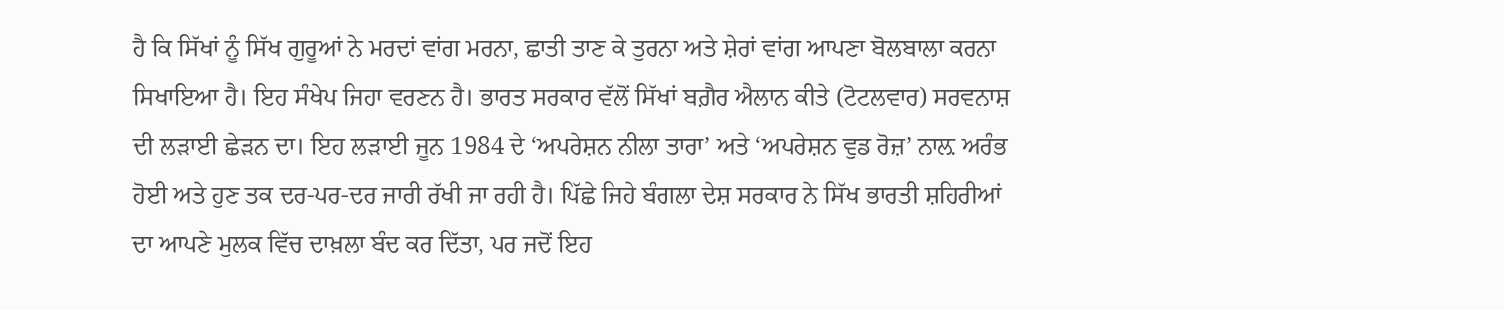ਹੈ ਕਿ ਸਿੱਖਾਂ ਨੂੰ ਸਿੱਖ ਗੁਰੂਆਂ ਨੇ ਮਰਦਾਂ ਵਾਂਗ ਮਰਨਾ, ਛਾਤੀ ਤਾਣ ਕੇ ਤੁਰਨਾ ਅਤੇ ਸ਼ੇਰਾਂ ਵਾਂਗ ਆਪਣਾ ਬੋਲਬਾਲਾ ਕਰਨਾ ਸਿਖਾਇਆ ਹੈ। ਇਹ ਸੰਖੇਪ ਜਿਹਾ ਵਰਣਨ ਹੈ। ਭਾਰਤ ਸਰਕਾਰ ਵੱਲੋਂ ਸਿੱਖਾਂ ਬਗ਼ੈਰ ਐਲਾਨ ਕੀਤੇ (ਟੋਟਲਵਾਰ) ਸਰਵਨਾਸ਼ ਦੀ ਲੜਾਈ ਛੇੜਨ ਦਾ। ਇਹ ਲੜਾਈ ਜੂਨ 1984 ਦੇ ‘ਅਪਰੇਸ਼ਨ ਨੀਲਾ ਤਾਰਾ’ ਅਤੇ ‘ਅਪਰੇਸ਼ਨ ਵੁਡ ਰੋਜ਼’ ਨਾਲ਼ ਅਰੰਭ ਹੋਈ ਅਤੇ ਹੁਣ ਤਕ ਦਰ-ਪਰ-ਦਰ ਜਾਰੀ ਰੱਖੀ ਜਾ ਰਹੀ ਹੈ। ਪਿੱਛੇ ਜਿਹੇ ਬੰਗਲਾ ਦੇਸ਼ ਸਰਕਾਰ ਨੇ ਸਿੱਖ ਭਾਰਤੀ ਸ਼ਹਿਰੀਆਂ ਦਾ ਆਪਣੇ ਮੁਲਕ ਵਿੱਚ ਦਾਖ਼ਲਾ ਬੰਦ ਕਰ ਦਿੱਤਾ, ਪਰ ਜਦੋਂ ਇਹ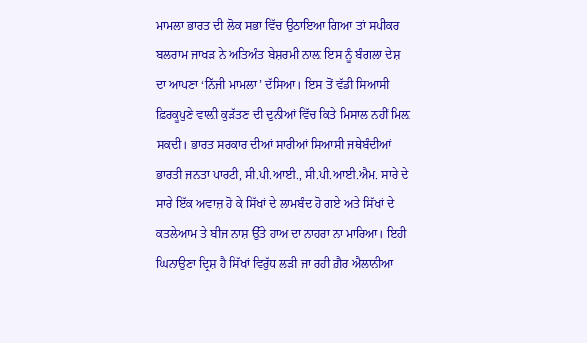ਮਾਮਲਾ ਭਾਰਤ ਦੀ ਲੋਕ ਸਭਾ ਵਿੱਚ ਉਠਾਇਆ ਗਿਆ ਤਾਂ ਸਪੀਕਰ ਬਲਰਾਮ ਜਾਖੜ ਨੇ ਅਤਿਅੰਤ ਬੇਸ਼ਰਮੀ ਨਾਲ਼ ਇਸ ਨੂੰ ਬੰਗਲਾ ਦੇਸ਼ ਦਾ ਆਪਣਾ ‘ਨਿੱਜੀ ਮਾਮਲਾ’ ਦੱਸਿਆ। ਇਸ ਤੋਂ ਵੱਡੀ ਸਿਆਸੀ ਫ਼ਿਰਕੂਪੁਣੇ ਵਾਲ਼ੀ ਕੁੜੱਤਣ ਦੀ ਦੁਨੀਆਂ ਵਿੱਚ ਕਿਤੇ ਮਿਸਾਲ ਨਹੀਂ ਮਿਲ਼ ਸਕਦੀ। ਭਾਰਤ ਸਰਕਾਰ ਦੀਆਂ ਸਾਰੀਆਂ ਸਿਆਸੀ ਜਥੇਬੰਦੀਆਂ ਭਾਰਤੀ ਜਨਤਾ ਪਾਰਟੀ, ਸੀ.ਪੀ.ਆਈ., ਸੀ.ਪੀ.ਆਈ.ਐਮ. ਸਾਰੇ ਦੇ ਸਾਰੇ ਇੱਕ ਅਵਾਜ਼ ਹੋ ਕੇ ਸਿੱਖਾਂ ਦੇ ਲਾਮਬੰਦ ਹੋ ਗਏ ਅਤੇ ਸਿੱਖਾਂ ਦੇ ਕਤਲੇਆਮ ਤੇ ਬੀਜ ਨਾਸ਼ ਉੱਤੇ ਹਾਅ ਦਾ ਨਾਹਰਾ ਨਾ ਮਾਰਿਆ। ਇਹੀ ਘਿਨਾਉਣਾ ਦ੍ਰਿਸ਼ ਹੈ ਸਿੱਖਾਂ ਵਿਰੁੱਧ ਲੜੀ ਜਾ ਰਹੀ ਗ਼ੈਰ ਐਲਾਨੀਆ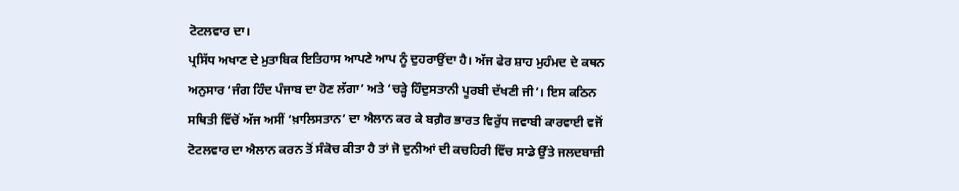ਟੋਟਲਵਾਰ ਦਾ।
ਪ੍ਰਸਿੱਧ ਅਖਾਣ ਦੇ ਮੁਤਾਬਿਕ ਇਤਿਹਾਸ ਆਪਣੇ ਆਪ ਨੂੰ ਦੁਹਰਾਉਂਦਾ ਹੈ। ਅੱਜ ਫੇਰ ਸ਼ਾਹ ਮੁਹੰਮਦ ਦੇ ਕਥਨ ਅਨੁਸਾਰ ‘ਜੰਗ ਹਿੰਦ ਪੰਜਾਬ ਦਾ ਹੋਣ ਲੱਗਾ’ ਅਤੇ ‘ਚੜ੍ਹੇ ਹਿੰਦੁਸਤਾਨੀ ਪੂਰਬੀ ਦੱਖਣੀ ਜੀ’। ਇਸ ਕਠਿਨ ਸਥਿਤੀ ਵਿੱਚੋਂ ਅੱਜ ਅਸੀਂ ‘ਖ਼ਾਲਿਸਤਾਨ’ ਦਾ ਐਲਾਨ ਕਰ ਕੇ ਬਗ਼ੈਰ ਭਾਰਤ ਵਿਰੁੱਧ ਜਵਾਬੀ ਕਾਰਵਾਈ ਵਜੋਂ ਟੋਟਲਵਾਰ ਦਾ ਐਲਾਨ ਕਰਨ ਤੋਂ ਸੰਕੋਚ ਕੀਤਾ ਹੈ ਤਾਂ ਜੋ ਦੁਨੀਆਂ ਦੀ ਕਚਹਿਰੀ ਵਿੱਚ ਸਾਡੇ ਉੱਤੇ ਜਲਦਬਾਜ਼ੀ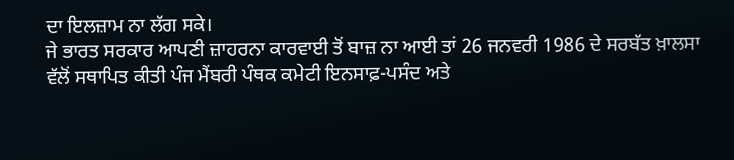ਦਾ ਇਲਜ਼ਾਮ ਨਾ ਲੱਗ ਸਕੇ।
ਜੇ ਭਾਰਤ ਸਰਕਾਰ ਆਪਣੀ ਜ਼ਾਹਰਨਾ ਕਾਰਵਾਈ ਤੋਂ ਬਾਜ਼ ਨਾ ਆਈ ਤਾਂ 26 ਜਨਵਰੀ 1986 ਦੇ ਸਰਬੱਤ ਖ਼ਾਲਸਾ ਵੱਲੋਂ ਸਥਾਪਿਤ ਕੀਤੀ ਪੰਜ ਮੈਂਬਰੀ ਪੰਥਕ ਕਮੇਟੀ ਇਨਸਾਫ਼-ਪਸੰਦ ਅਤੇ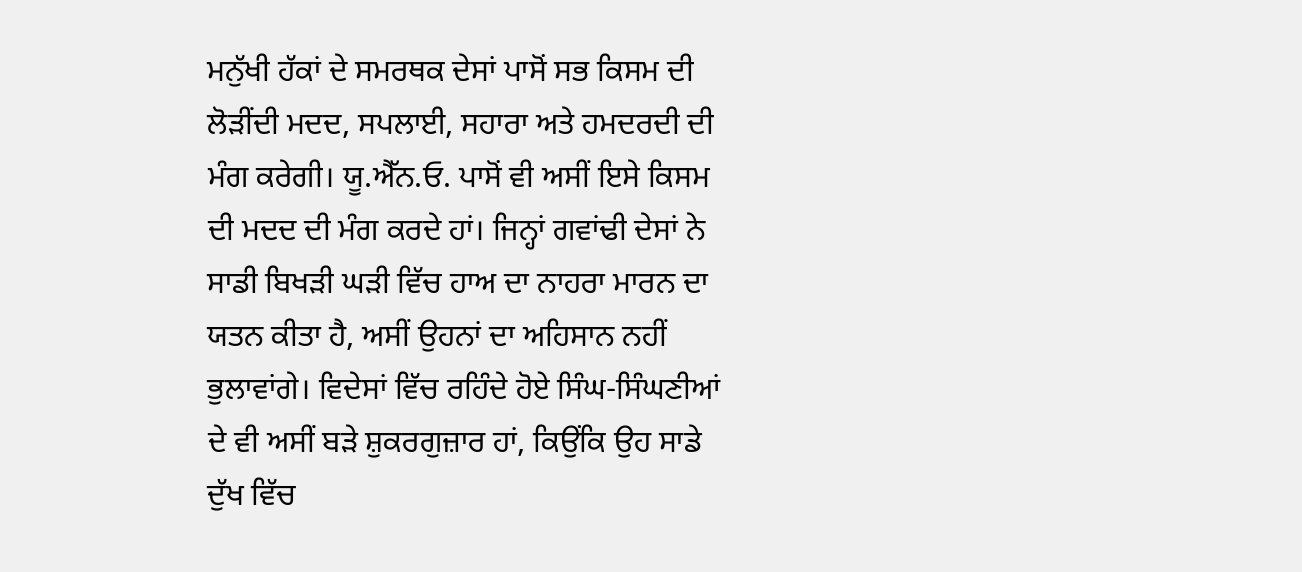ਮਨੁੱਖੀ ਹੱਕਾਂ ਦੇ ਸਮਰਥਕ ਦੇਸਾਂ ਪਾਸੋਂ ਸਭ ਕਿਸਮ ਦੀ ਲੋੜੀਂਦੀ ਮਦਦ, ਸਪਲਾਈ, ਸਹਾਰਾ ਅਤੇ ਹਮਦਰਦੀ ਦੀ ਮੰਗ ਕਰੇਗੀ। ਯੂ.ਐੱਨ.ਓ. ਪਾਸੋਂ ਵੀ ਅਸੀਂ ਇਸੇ ਕਿਸਮ ਦੀ ਮਦਦ ਦੀ ਮੰਗ ਕਰਦੇ ਹਾਂ। ਜਿਨ੍ਹਾਂ ਗਵਾਂਢੀ ਦੇਸਾਂ ਨੇ ਸਾਡੀ ਬਿਖੜੀ ਘੜੀ ਵਿੱਚ ਹਾਅ ਦਾ ਨਾਹਰਾ ਮਾਰਨ ਦਾ ਯਤਨ ਕੀਤਾ ਹੈ, ਅਸੀਂ ਉਹਨਾਂ ਦਾ ਅਹਿਸਾਨ ਨਹੀਂ ਭੁਲਾਵਾਂਗੇ। ਵਿਦੇਸਾਂ ਵਿੱਚ ਰਹਿੰਦੇ ਹੋਏ ਸਿੰਘ-ਸਿੰਘਣੀਆਂ ਦੇ ਵੀ ਅਸੀਂ ਬੜੇ ਸ਼ੁਕਰਗੁਜ਼ਾਰ ਹਾਂ, ਕਿਉਂਕਿ ਉਹ ਸਾਡੇ ਦੁੱਖ ਵਿੱਚ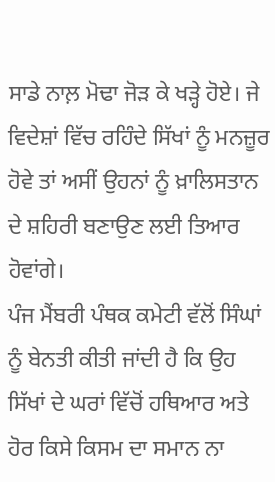ਸਾਡੇ ਨਾਲ਼ ਮੋਢਾ ਜੋੜ ਕੇ ਖੜ੍ਹੇ ਹੋਏ। ਜੇ ਵਿਦੇਸ਼ਾਂ ਵਿੱਚ ਰਹਿੰਦੇ ਸਿੱਖਾਂ ਨੂੰ ਮਨਜ਼ੂਰ ਹੋਵੇ ਤਾਂ ਅਸੀਂ ਉਹਨਾਂ ਨੂੰ ਖ਼ਾਲਿਸਤਾਨ ਦੇ ਸ਼ਹਿਰੀ ਬਣਾਉਣ ਲਈ ਤਿਆਰ ਹੋਵਾਂਗੇ।
ਪੰਜ ਮੈਂਬਰੀ ਪੰਥਕ ਕਮੇਟੀ ਵੱਲੋਂ ਸਿੰਘਾਂ ਨੂੰ ਬੇਨਤੀ ਕੀਤੀ ਜਾਂਦੀ ਹੈ ਕਿ ਉਹ ਸਿੱਖਾਂ ਦੇ ਘਰਾਂ ਵਿੱਚੋਂ ਹਥਿਆਰ ਅਤੇ ਹੋਰ ਕਿਸੇ ਕਿਸਮ ਦਾ ਸਮਾਨ ਨਾ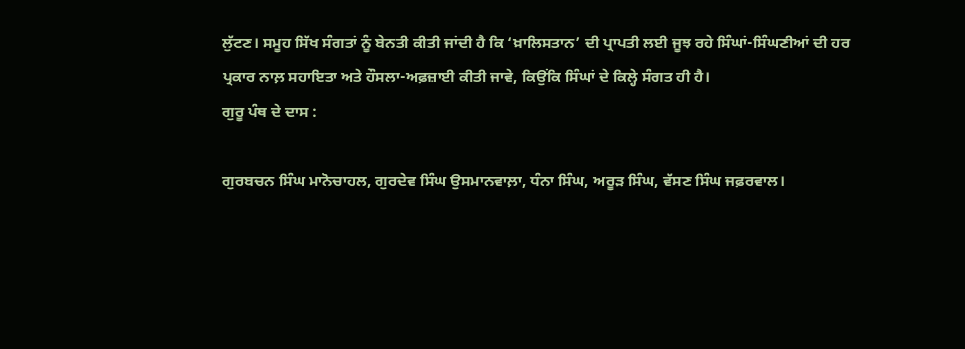ਲੁੱਟਣ। ਸਮੂਹ ਸਿੱਖ ਸੰਗਤਾਂ ਨੂੰ ਬੇਨਤੀ ਕੀਤੀ ਜਾਂਦੀ ਹੈ ਕਿ ‘ਖ਼ਾਲਿਸਤਾਨ’ ਦੀ ਪ੍ਰਾਪਤੀ ਲਈ ਜੂਝ ਰਹੇ ਸਿੰਘਾਂ-ਸਿੰਘਣੀਆਂ ਦੀ ਹਰ ਪ੍ਰਕਾਰ ਨਾਲ਼ ਸਹਾਇਤਾ ਅਤੇ ਹੌਸਲਾ-ਅਫ਼ਜ਼ਾਈ ਕੀਤੀ ਜਾਵੇ, ਕਿਉਂਕਿ ਸਿੰਘਾਂ ਦੇ ਕਿਲ੍ਹੇ ਸੰਗਤ ਹੀ ਹੈ।
ਗੁਰੂ ਪੰਥ ਦੇ ਦਾਸ :

ਗੁਰਬਚਨ ਸਿੰਘ ਮਾਨੋਚਾਹਲ, ਗੁਰਦੇਵ ਸਿੰਘ ਉਸਮਾਨਵਾਲ਼ਾ, ਧੰਨਾ ਸਿੰਘ, ਅਰੂੜ ਸਿੰਘ, ਵੱਸਣ ਸਿੰਘ ਜਫ਼ਰਵਾਲ।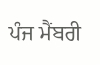ਪੰਜ ਮੈਂਬਰੀ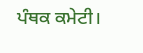ਪੰਥਕ ਕਮੇਟੀ।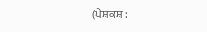(ਪੇਸ਼ਕਸ਼ :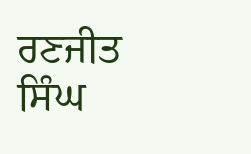ਰਣਜੀਤ ਸਿੰਘ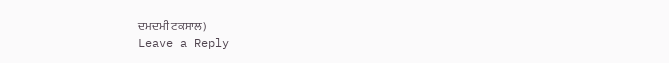ਦਮਦਮੀ ਟਕਸਾਲ)
Leave a Reply